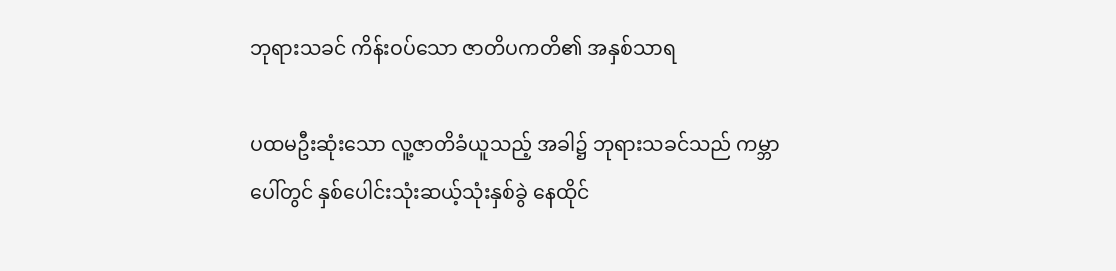ဘုရားသခင် ကိန်းဝပ်သော ဇာတိပကတိ၏ အနှစ်သာရ

ပထမဦးဆုံးသော လူ့ဇာတိခံယူသည့် အခါ၌ ဘုရားသခင်သည် ကမ္ဘာပေါ်တွင် နှစ်ပေါင်းသုံးဆယ့်သုံးနှစ်ခွဲ နေထိုင်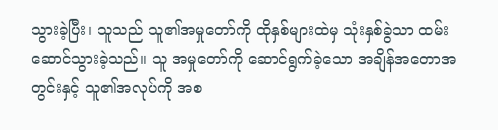သွားခဲ့ပြီး၊ သူသည် သူ၏အမှုတော်ကို ထိုနှစ်များထဲမှ သုံးနှစ်ခွဲသာ ထမ်းဆောင်သွားခဲ့သည်။ သူ အမှုတော်ကို ဆောင်ရွက်ခဲ့သော အချိန်အတောအတွင်းနှင့် သူ၏အလုပ်ကို အစ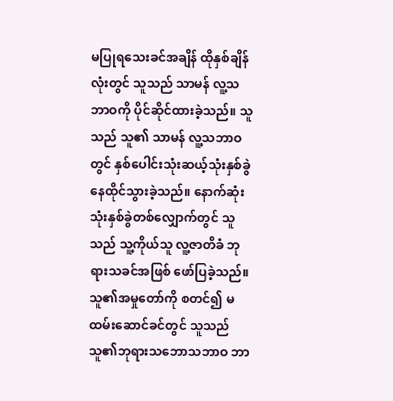မပြုရသေးခင်အချိန် ထိုနှစ်ချိန်လုံးတွင် သူသည် သာမန် လူ့သဘာဝကို ပိုင်ဆိုင်ထားခဲ့သည်။ သူသည် သူ၏ သာမန် လူ့သဘာဝတွင် နှစ်ပေါင်းသုံးဆယ့်သုံးနှစ်ခွဲ နေထိုင်သွားခဲ့သည်။ နောက်ဆုံးသုံးနှစ်ခွဲတစ်လျှောက်တွင် သူသည် သူ့ကိုယ်သူ လူ့ဇာတိခံ ဘုရားသခင်အဖြစ် ဖော်ပြခဲ့သည်။ သူ၏အမှုတော်ကို စတင်၍ မထမ်းဆောင်ခင်တွင် သူသည် သူ၏ဘုရားသဘောသဘာဝ ဘာ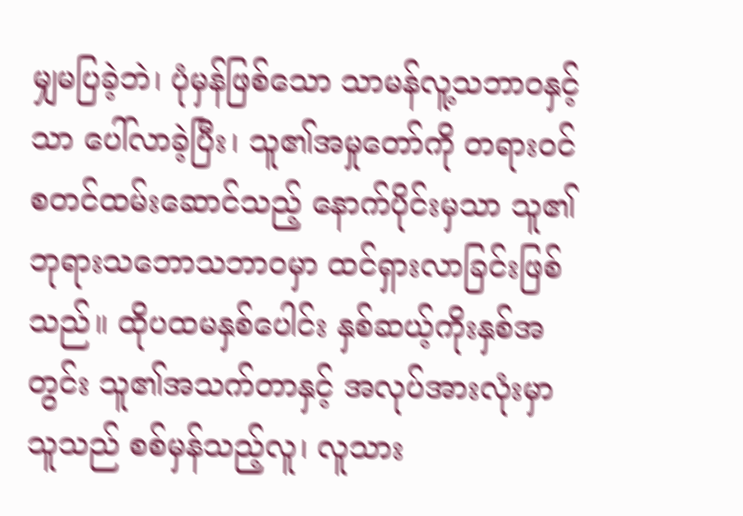မျှမပြခဲ့ဘဲ၊ ပုံမှန်ဖြစ်သော သာမန်လူ့သဘာဝနှင့်သာ ပေါ်လာခဲ့ပြီး၊ သူ၏အမှုတော်ကို တရားဝင် စတင်ထမ်းဆောင်သည့် နောက်ပိုင်းမှသာ သူ၏ဘုရားသဘောသဘာဝမှာ ထင်ရှားလာခြင်းဖြစ်သည်။ ထိုပထမနှစ်ပေါင်း နှစ်ဆယ့်ကိုးနှစ်အတွင်း သူ၏အသက်တာနှင့် အလုပ်အားလုံးမှာ သူသည် စစ်မှန်သည့်လူ၊ လူသား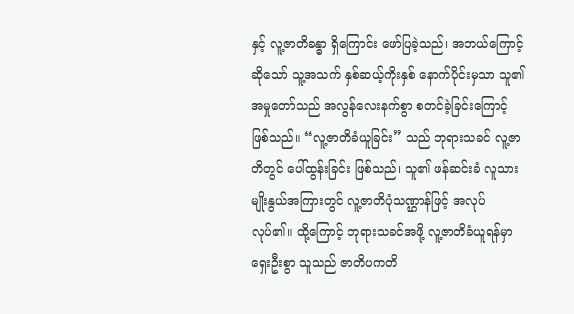နှင့် လူ့ဇာတိခန္ဓာ ရှိကြောင်း ဖော်ပြခဲ့သည်၊ အဘယ်ကြောင့်ဆိုသော် သူ့အသက် နှစ်ဆယ့်ကိုးနှစ် နောက်ပိုင်းမှသာ သူ၏အမှုတော်သည် အလွန်လေးနက်စွာ စတင်ခဲ့ခြင်းကြောင့် ဖြစ်သည်။ “လူ့ဇာတိခံယူခြင်း” သည် ဘုရားသခင် လူ့ဇာတိတွင် ပေါ်ထွန်းခြင်း ဖြစ်သည်၊ သူ၏ ဖန်ဆင်းခံ လူသားမျိုးနွယ်အကြားတွင် လူ့ဇာတိပုံသဏ္ဌာန်ဖြင့် အလုပ်လုပ်၏။ ထို့ကြောင့် ဘုရားသခင်အဖို့ လူ့ဇာတိခံယူရန်မှာ ရှေးဦးစွာ သူသည် ဇာတိပကတိ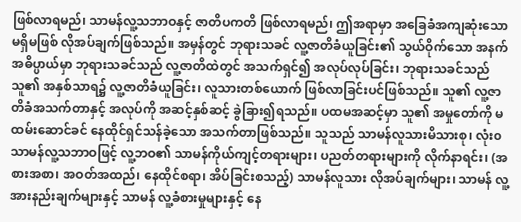ဖြစ်လာရမည်၊ သာမန်လူ့သဘာဝနှင့် ဇာတိပကတိ ဖြစ်လာရမည်၊ ဤအရာမှာ အခြေခံအကျဆုံးသော မရှိမဖြစ် လိုအပ်ချက်ဖြစ်သည်။ အမှန်တွင် ဘုရားသခင် လူ့ဇာတိခံယူခြင်း၏ သွယ်ဝိုက်သော အနက်အဓိပ္ပာယ်မှာ ဘုရားသခင်သည် လူ့ဇာတိထဲတွင် အသက်ရှင်၍ အလုပ်လုပ်ခြင်း၊ ဘုရားသခင်သည် သူ၏ အနှစ်သာရ၌ လူ့ဇာတိခံယူခြင်း၊ လူသားတစ်ယောက် ဖြစ်လာခြင်းပင်ဖြစ်သည်။ သူ၏ လူ့ဇာတိခံအသက်တာနှင့် အလုပ်ကို အဆင့်နှစ်ဆင့် ခွဲခြား၍ရသည်။ ပထမအဆင့်မှာ သူ၏ အမှုတော်ကို မထမ်းဆောင်ခင် နေထိုင်ရှင်သန်ခဲ့သော အသက်တာဖြစ်သည်။ သူသည် သာမန်လူသားမိသားစု၊ လုံး၀ သာမန်လူ့သဘာဝဖြင့် လူ့ဘဝ၏ သာမန်ကိုယ်ကျင့်တရားများ၊ ပညတ်တရားများကို လိုက်နာရင်း၊ (အစားအစာ၊ အဝတ်အထည်၊ နေထိုင်စရာ၊ အိပ်ခြင်းစသည့်) သာမန်လူသား လိုအပ်ချက်များ၊ သာမန် လူ့အားနည်းချက်များနှင့် သာမန် လူ့ခံစားမှုများနှင့် နေ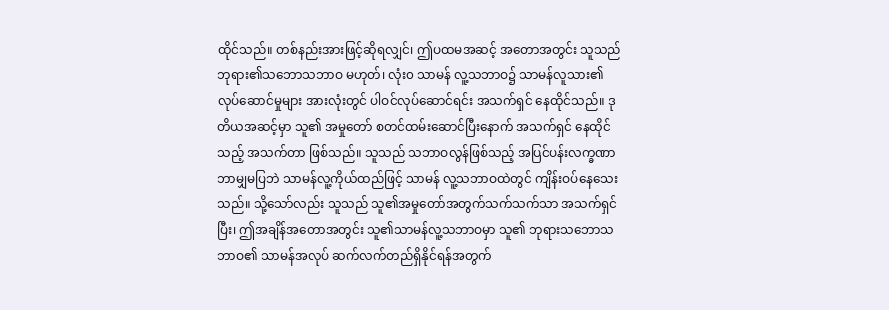ထိုင်သည်။ တစ်နည်းအားဖြင့်ဆိုရလျှင်၊ ဤပထမအဆင့် အတောအတွင်း သူသည် ဘုရား၏သဘောသဘာဝ မဟုတ်၊ လုံး၀ သာမန် လူ့သဘာဝ၌ သာမန်လူသား၏ လုပ်ဆောင်မှုများ အားလုံးတွင် ပါဝင်လုပ်ဆောင်ရင်း အသက်ရှင် နေထိုင်သည်။ ဒုတိယအဆင့်မှာ သူ၏ အမှုတော် စတင်ထမ်းဆောင်ပြီးနောက် အသက်ရှင် နေထိုင်သည့် အသက်တာ ဖြစ်သည်။ သူသည် သဘာဝလွန်ဖြစ်သည့် အပြင်ပန်းလက္ခဏာ ဘာမျှမပြဘဲ သာမန်လူ့ကိုယ်ထည်ဖြင့် သာမန် လူ့သဘာဝထဲတွင် ကျိန်းဝပ်နေသေးသည်။ သို့သော်လည်း သူသည် သူ၏အမှုတော်အတွက်သက်သက်သာ အသက်ရှင်ပြီး၊ ဤအချိန်အတောအတွင်း သူ၏သာမန်လူ့သဘာဝမှာ သူ၏ ဘုရားသဘောသဘာဝ၏ သာမန်အလုပ် ဆက်လက်တည်ရှိနိုင်ရန်အတွက်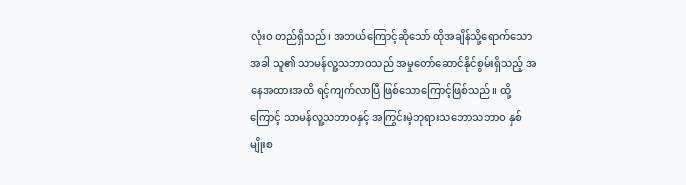လုံးဝ တည်ရှိသည်၊ အဘယ်ကြောင့်ဆိုသော် ထိုအချိန်သို့ရောက်သောအခါ သူ၏ သာမန်လူ့သဘာဝသည် အမှုတော်ဆောင်နိုင်စွမ်းရှိသည့် အနေအထားအထိ ရင့်ကျက်လာပြီ ဖြစ်သောကြောင့်ဖြစ်သည်။ ထို့ကြောင့် သာမန်လူ့သဘာဝနှင့် အကြွင်းမဲ့ဘုရားသဘောသဘာဝ နှစ်မျိုးစ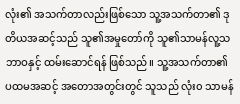လုံး၏ အသက်တာလည်းဖြစ်သော သူ့အသက်တာ၏ ဒုတိယအဆင့်သည် သူ၏အမှုတော်ကို သူ၏သာမန်လူ့သဘာဝနှင့် ထမ်းဆောင်ရန် ဖြစ်သည်။ သူ့အသက်တာ၏ ပထမအဆင့် အတောအတွင်းတွင် သူသည် လုံး၀ သာမန်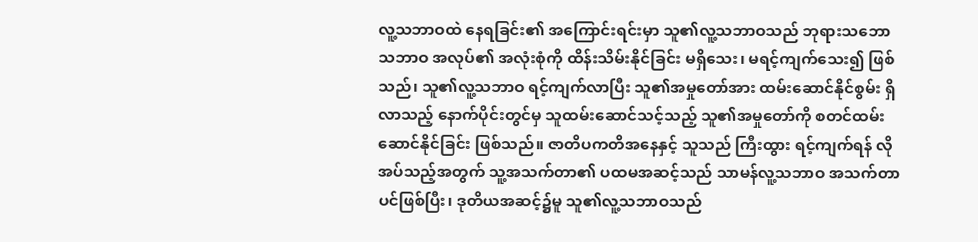လူ့သဘာဝထဲ နေရခြင်း၏ အကြောင်းရင်းမှာ သူ၏လူ့သဘာဝသည် ဘုရားသဘောသဘာဝ အလုပ်၏ အလုံးစုံကို ထိန်းသိမ်းနိုင်ခြင်း မရှိသေး၊ မရင့်ကျက်သေး၍ ဖြစ်သည်၊ သူ၏လူ့သဘာဝ ရင့်ကျက်လာပြီး သူ၏အမှုတော်အား ထမ်းဆောင်နိုင်စွမ်း ရှိလာသည့် နောက်ပိုင်းတွင်မှ သူထမ်းဆောင်သင့်သည့် သူ၏အမှုတော်ကို စတင်ထမ်းဆောင်နိုင်ခြင်း ဖြစ်သည်။ ဇာတိပကတိအနေနှင့် သူသည် ကြီးထွား ရင့်ကျက်ရန် လိုအပ်သည့်အတွက် သူ့အသက်တာ၏ ပထမအဆင့်သည် သာမန်လူ့သဘာဝ အသက်တာပင်ဖြစ်ပြီး၊ ဒုတိယအဆင့်၌မူ သူ၏လူ့သဘာဝသည်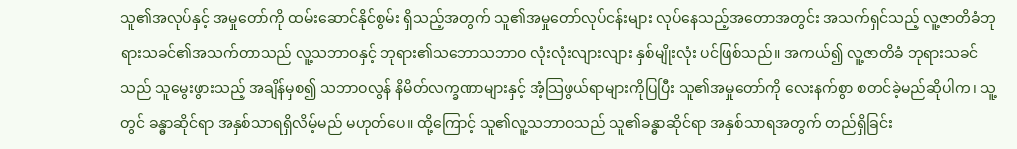သူ၏အလုပ်နှင့် အမှုတော်ကို ထမ်းဆောင်နိုင်စွမ်း ရှိသည့်အတွက် သူ၏အမှုတော်လုပ်ငန်းများ လုပ်နေသည့်အတောအတွင်း အသက်ရှင်သည့် လူ့ဇာတိခံဘုရားသခင်၏အသက်တာသည် လူ့သဘာဝနှင့် ဘုရား၏သဘောသဘာဝ လုံးလုံးလျားလျား နှစ်မျိုးလုံး ပင်ဖြစ်သည်။ အကယ်၍ လူ့ဇာတိခံ ဘုရားသခင်သည် သူမွေးဖွားသည့် အချိန်မှစ၍ သဘာဝလွန် နိမိတ်လက္ခဏာများနှင့် အံ့သြဖွယ်ရာများကိုပြပြီး သူ၏အမှုတော်ကို လေးနက်စွာ စတင်ခဲ့မည်ဆိုပါက၊ သူ့တွင် ခန္ဓာဆိုင်ရာ အနှစ်သာရရှိလိမ့်မည် မဟုတ်ပေ။ ထို့ကြောင့် သူ၏လူ့သဘာဝသည် သူ၏ခန္ဓာဆိုင်ရာ အနှစ်သာရအတွက် တည်ရှိခြင်း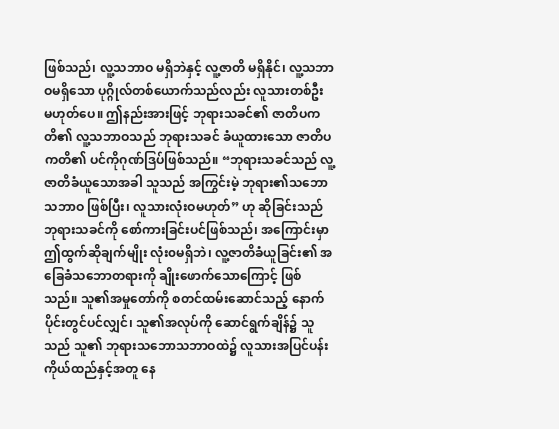ဖြစ်သည်၊ လူ့သဘာဝ မရှိဘဲနှင့် လူ့ဇာတိ မရှိနိုင်၊ လူ့သဘာဝမရှိသော ပုဂ္ဂိုလ်တစ်ယောက်သည်လည်း လူသားတစ်ဦး မဟုတ်ပေ။ ဤနည်းအားဖြင့် ဘုရားသခင်၏ ဇာတိပကတိ၏ လူ့သဘာဝသည် ဘုရားသခင် ခံယူထားသော ဇာတိပကတိ၏ ပင်ကိုဂုဏ်ဒြပ်ဖြစ်သည်။ “ဘုရားသခင်သည် လူ့ဇာတိခံယူသောအခါ သူသည် အကြွင်းမဲ့ ဘုရား၏သဘောသဘာဝ ဖြစ်ပြီး၊ လူသားလုံးဝမဟုတ်” ဟု ဆိုခြင်းသည် ဘုရားသခင်ကို စော်ကားခြင်းပင်ဖြစ်သည်၊ အကြောင်းမှာ ဤထွက်ဆိုချက်မျိုး လုံး၀မရှိဘဲ၊ လူ့ဇာတိခံယူခြင်း၏ အခြေခံသဘောတရားကို ချိုးဖောက်သောကြောင့် ဖြစ်သည်။ သူ၏အမှုတော်ကို စတင်ထမ်းဆောင်သည့် နောက်ပိုင်းတွင်ပင်လျှင်၊ သူ၏အလုပ်ကို ဆောင်ရွက်ချိန်၌ သူသည် သူ၏ ဘုရားသဘောသဘာဝထဲ၌ လူသားအပြင်ပန်းကိုယ်ထည်နှင့်အတူ နေ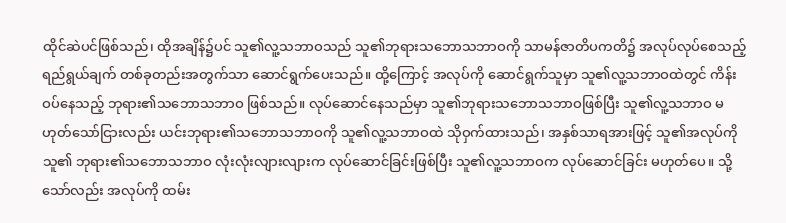ထိုင်ဆဲပင်ဖြစ်သည်၊ ထိုအချိန်၌ပင် သူ၏လူ့သဘာဝသည် သူ၏ဘုရားသဘောသဘာဝကို သာမန်ဇာတိပကတိ၌ အလုပ်လုပ်စေသည့် ရည်ရွယ်ချက် တစ်ခုတည်းအတွက်သာ ဆောင်ရွက်ပေးသည်။ ထို့ကြောင့် အလုပ်ကို ဆောင်ရွက်သူမှာ သူ၏လူ့သဘာဝထဲတွင် ကိန်းဝပ်နေသည့် ဘုရား၏သဘောသဘာဝ ဖြစ်သည်။ လုပ်ဆောင်နေသည်မှာ သူ၏ဘုရားသဘောသဘာဝဖြစ်ပြီး သူ၏လူ့သဘာဝ မဟုတ်သော်ငြားလည်း ယင်းဘုရား၏သဘောသဘာဝကို သူ၏လူ့သဘာဝထဲ သိုဝှက်ထားသည်၊ အနှစ်သာရအားဖြင့် သူ၏အလုပ်ကို သူ၏ ဘုရား၏သဘောသဘာဝ လုံးလုံးလျားလျားက လုပ်ဆောင်ခြင်းဖြစ်ပြီး သူ၏လူ့သဘာဝက လုပ်ဆောင်ခြင်း မဟုတ်ပေ။ သို့သော်လည်း အလုပ်ကို ထမ်း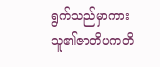ရွက်သည်မှာကား သူ၏ဇာတိပကတိ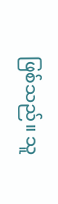ဖြစ်သည်။ သူ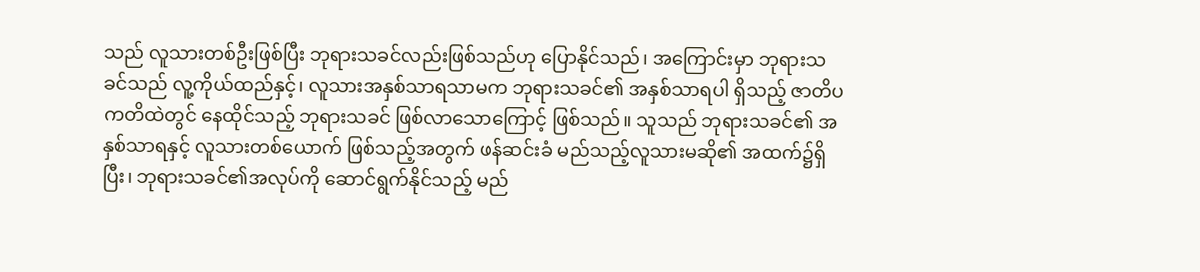သည် လူသားတစ်ဦးဖြစ်ပြီး ဘုရားသခင်လည်းဖြစ်သည်ဟု ပြောနိုင်သည်၊ အကြောင်းမှာ ဘုရားသခင်သည် လူ့ကိုယ်ထည်နှင့်၊ လူသားအနှစ်သာရသာမက ဘုရားသခင်၏ အနှစ်သာရပါ ရှိသည့် ဇာတိပကတိထဲတွင် နေထိုင်သည့် ဘုရားသခင် ဖြစ်လာသောကြောင့် ဖြစ်သည်။ သူသည် ဘုရားသခင်၏ အနှစ်သာရနှင့် လူသားတစ်ယောက် ဖြစ်သည့်အတွက် ဖန်ဆင်းခံ မည်သည့်လူသားမဆို၏ အထက်၌ရှိပြီး၊ ဘုရားသခင်၏အလုပ်ကို ဆောင်ရွက်နိုင်သည့် မည်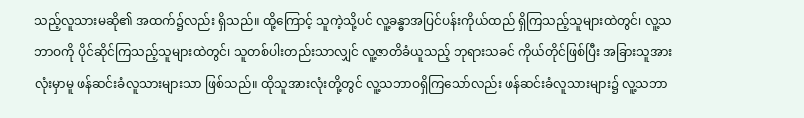သည့်လူသားမဆို၏ အထက်၌လည်း ရှိသည်။ ထို့ကြောင့် သူကဲ့သို့ပင် လူ့ခန္ဓာအပြင်ပန်းကိုယ်ထည် ရှိကြသည့်သူများထဲတွင်၊ လူ့သဘာဝကို ပိုင်ဆိုင်ကြသည့်သူများထဲတွင်၊ သူတစ်ပါးတည်းသာလျှင် လူ့ဇာတိခံယူသည့် ဘုရားသခင် ကိုယ်တိုင်ဖြစ်ပြီး အခြားသူအားလုံးမှာမူ ဖန်ဆင်းခံလူသားများသာ ဖြစ်သည်။ ထိုသူအားလုံးတို့တွင် လူ့သဘာဝရှိကြသော်လည်း ဖန်ဆင်းခံလူသားများ၌ လူ့သဘာ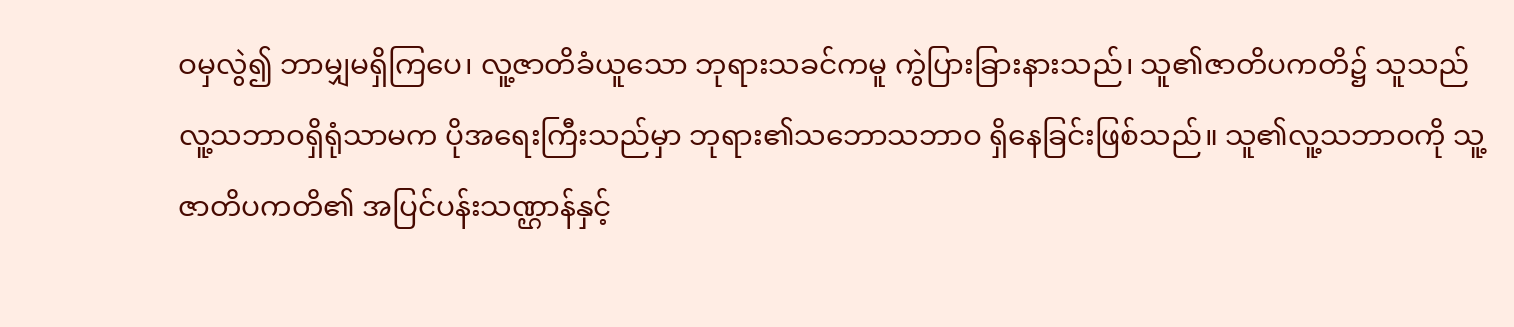ဝမှလွဲ၍ ဘာမျှမရှိကြပေ၊ လူ့ဇာတိခံယူသော ဘုရားသခင်ကမူ ကွဲပြားခြားနားသည်၊ သူ၏ဇာတိပကတိ၌ သူသည် လူ့သဘာဝရှိရုံသာမက ပိုအရေးကြီးသည်မှာ ဘုရား၏သဘောသဘာဝ ရှိနေခြင်းဖြစ်သည်။ သူ၏လူ့သဘာဝကို သူ့ဇာတိပကတိ၏ အပြင်ပန်းသဏ္ဌာန်နှင့်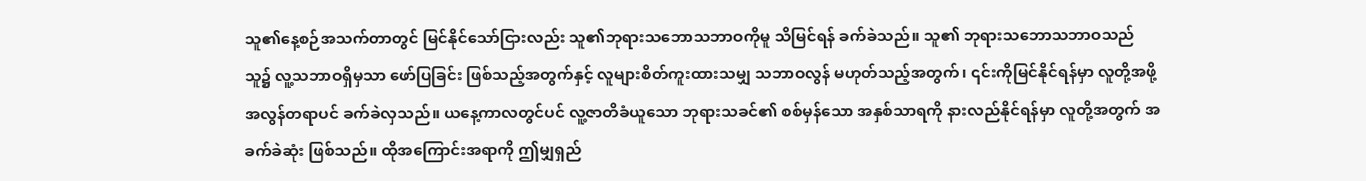သူ၏နေ့စဉ်အသက်တာတွင် မြင်နိုင်သော်ငြားလည်း သူ၏ဘုရားသဘောသဘာဝကိုမူ သိမြင်ရန် ခက်ခဲသည်။ သူ၏ ဘုရားသဘောသဘာဝသည် သူ၌ လူ့သဘာဝရှိမှသာ ဖော်ပြခြင်း ဖြစ်သည့်အတွက်နှင့် လူများစိတ်ကူးထားသမျှ သဘာဝလွန် မဟုတ်သည့်အတွက်၊ ၎င်းကိုမြင်နိုင်ရန်မှာ လူတို့အဖို့ အလွန်တရာပင် ခက်ခဲလှသည်။ ယနေ့ကာလတွင်ပင် လူ့ဇာတိခံယူသော ဘုရားသခင်၏ စစ်မှန်သော အနှစ်သာရကို နားလည်နိုင်ရန်မှာ လူတို့အတွက် အခက်ခဲဆုံး ဖြစ်သည်။ ထိုအကြောင်းအရာကို ဤမျှရှည်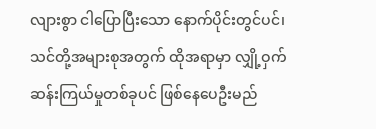လျားစွာ ငါပြောပြီးသော နောက်ပိုင်းတွင်ပင်၊ သင်တို့အများစုအတွက် ထိုအရာမှာ လျှို့ဝှက်ဆန်းကြယ်မှုတစ်ခုပင် ဖြစ်နေပေဦးမည်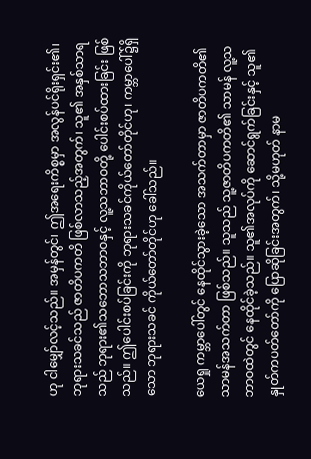ဟု ငါမျှော်လင့်သည်။ အမှန်တွင်၊ ဤအရေးကိစ္စမှာ အလွန်ပင်ရိုးရှင်း၏၊ ဘုရားသခင်သည် ဇာတိပကတိ ဖြစ်လာသည့်အတွက်၊ သူ၏ အနှစ်သာရသည် ဘုရား၏သဘောသဘာဝနှင့် လူ့သဘာဝတို့ ပေါင်းစပ်ထားခြင်း ဖြစ်သည်။ ဤပေါင်းစပ်ခြင်းကို ဘုရားသခင်ကိုယ်တော်တိုင်ဟု၊ ကမ္ဘာပေါ်၌ရှိသော ဘုရားသခင် ကိုယ်တော်တိုင်ဟု ခေါ်သည်။

ယေရှု ကမ္ဘာပေါ်တွင် နေထိုင်သွားခဲ့သော အသက်တာမှာ ဇာတိပကတိ၏ သာမန်အသက်တာ ဖြစ်သည်။ သူသည် သူ့ဇာတိပကတိ၏ သာမန် လူ့သဘာဝထဲတွင် နေထိုင်ခဲ့သည်။ သူ၏အလုပ်ကို ဆောင်ရွက်ခြင်းနှင့် သူ၏နှုတ်ကပတ်တော်ကို ပြောဆိုခြင်းအတွက်၊ သို့မဟုတ် နာမ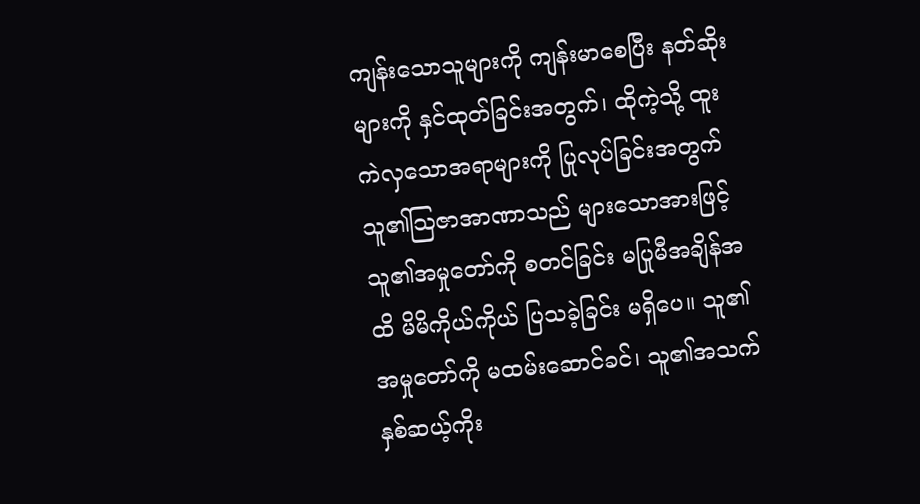ကျန်းသောသူများကို ကျန်းမာစေပြီး နတ်ဆိုးများကို နှင်ထုတ်ခြင်းအတွက်၊ ထိုကဲ့သို့ ထူးကဲလှသောအရာများကို ပြုလုပ်ခြင်းအတွက် သူ၏သြဇာအာဏာသည် များသောအားဖြင့် သူ၏အမှုတော်ကို စတင်ခြင်း မပြုမီအချိန်အထိ မိမိကိုယ်ကိုယ် ပြသခဲ့ခြင်း မရှိပေ။ သူ၏အမှုတော်ကို မထမ်းဆောင်ခင်၊ သူ၏အသက် နှစ်ဆယ့်ကိုး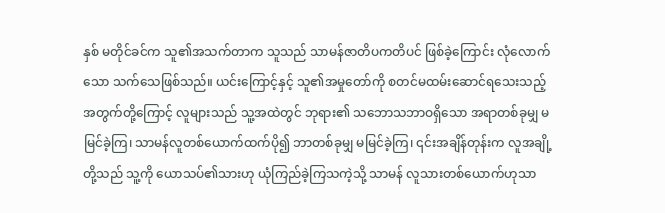နှစ် မတိုင်ခင်က သူ၏အသက်တာက သူသည် သာမန်ဇာတိပကတိပင် ဖြစ်ခဲ့ကြောင်း လုံလောက်သော သက်သေဖြစ်သည်။ ယင်းကြောင့်နှင့် သူ၏အမှုတော်ကို စတင်မထမ်းဆောင်ရသေးသည့် အတွက်တို့ကြောင့် လူများသည် သူ့အထဲတွင် ဘုရား၏ သဘောသဘာဝရှိသော အရာတစ်ခုမျှ မမြင်ခဲ့ကြ၊ သာမန်လူတစ်ယောက်ထက်ပို၍ ဘာတစ်ခုမျှ မမြင်ခဲ့ကြ၊ ၎င်းအချိန်တုန်းက လူအချို့တို့သည် သူ့ကို ယောသပ်၏သားဟု ယုံကြည်ခဲ့ကြသကဲ့သို့ သာမန် လူသားတစ်ယောက်ဟုသာ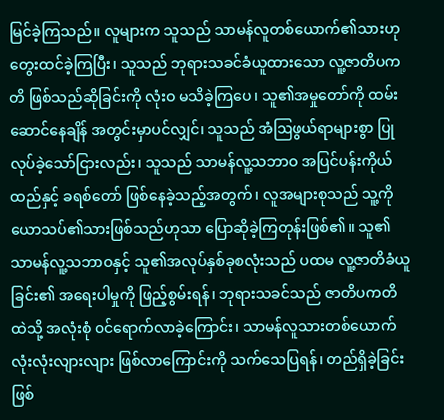မြင်ခဲ့ကြသည်။ လူများက သူသည် သာမန်လူတစ်ယောက်၏သားဟု တွေးထင်ခဲ့ကြပြီး၊ သူသည် ဘုရားသခင်ခံယူထားသော လူ့ဇာတိပကတိ ဖြစ်သည်ဆိုခြင်းကို လုံးဝ မသိခဲ့ကြပေ၊ သူ၏အမှုတော်ကို ထမ်းဆောင်နေချိန် အတွင်းမှာပင်လျှင်၊ သူသည် အံဩဖွယ်ရာများစွာ ပြုလုပ်ခဲ့သော်ငြားလည်း၊ သူသည် သာမန်လူ့သဘာဝ အပြင်ပန်းကိုယ်ထည်နှင့် ခရစ်တော် ဖြစ်နေခဲ့သည့်အတွက်၊ လူအများစုသည် သူ့ကို ယောသပ်၏သားဖြစ်သည်ဟုသာ ပြောဆိုခဲ့ကြတုန်းဖြစ်၏။ သူ၏ သာမန်လူ့သဘာဝနှင့် သူ၏အလုပ်နှစ်ခုစလုံးသည် ပထမ လူ့ဇာတိခံယူခြင်း၏ အရေးပါမှုကို ဖြည့်စွမ်းရန်၊ ဘုရားသခင်သည် ဇာတိပကတိထဲသို့ အလုံးစုံ ၀င်ရောက်လာခဲ့ကြောင်း၊ သာမန်လူသားတစ်ယောက် လုံးလုံးလျားလျား ဖြစ်လာကြောင်းကို သက်သေပြရန်၊ တည်ရှိခဲ့ခြင်း ဖြစ်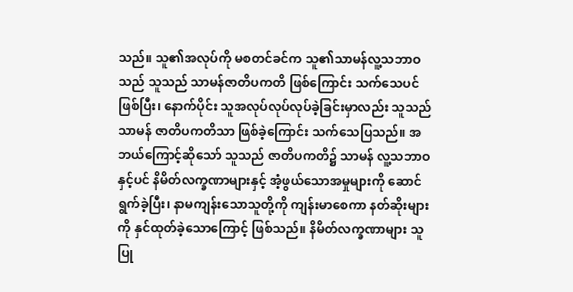သည်။ သူ၏အလုပ်ကို မစတင်ခင်က သူ၏သာမန်လူ့သဘာဝသည် သူသည် သာမန်ဇာတိပကတိ ဖြစ်ကြောင်း သက်သေပင်ဖြစ်ပြီး၊ နောက်ပိုင်း သူအလုပ်လုပ်လုပ်ခဲ့ခြင်းမှာလည်း သူသည် သာမန် ဇာတိပကတိသာ ဖြစ်ခဲ့ကြောင်း သက်သေပြသည်။ အဘယ်ကြောင့်ဆိုသော် သူသည် ဇာတိပကတိ၌ သာမန် လူ့သဘာဝနှင့်ပင် နိမိတ်လက္ခဏာများနှင့် အံ့ဖွယ်သောအမှုများကို ဆောင်ရွက်ခဲ့ပြီး၊ နာမကျန်းသောသူတို့ကို ကျန်းမာစေကာ နတ်ဆိုးများကို နှင်ထုတ်ခဲ့သောကြောင့် ဖြစ်သည်။ နိမိတ်လက္ခဏာများ သူပြု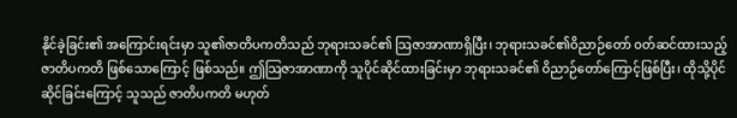နိုင်ခဲ့ခြင်း၏ အကြောင်းရင်းမှာ သူ၏ဇာတိပကတိသည် ဘုရားသခင်၏ သြဇာအာဏာရှိပြီး၊ ဘုရားသခင်၏ဝိညာဉ်တော် ၀တ်ဆင်ထားသည့် ဇာတိပကတိ ဖြစ်သောကြောင့် ဖြစ်သည်။ ဤသြဇာအာဏာကို သူပိုင်ဆိုင်ထားခြင်းမှာ ဘုရားသခင်၏ ဝိညာဉ်တော်ကြောင့်ဖြစ်ပြီး၊ ထိုသို့ပိုင်ဆိုင်ခြင်းကြောင့် သူသည် ဇာတိပကတိ မဟုတ်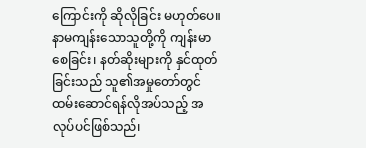ကြောင်းကို ဆိုလိုခြင်း မဟုတ်ပေ။ နာမကျန်းသောသူတို့ကို ကျန်းမာစေခြင်း၊ နတ်ဆိုးများကို နှင်ထုတ်ခြင်းသည် သူ၏အမှုတော်တွင် ထမ်းဆောင်ရန်လိုအပ်သည့် အလုပ်ပင်ဖြစ်သည်၊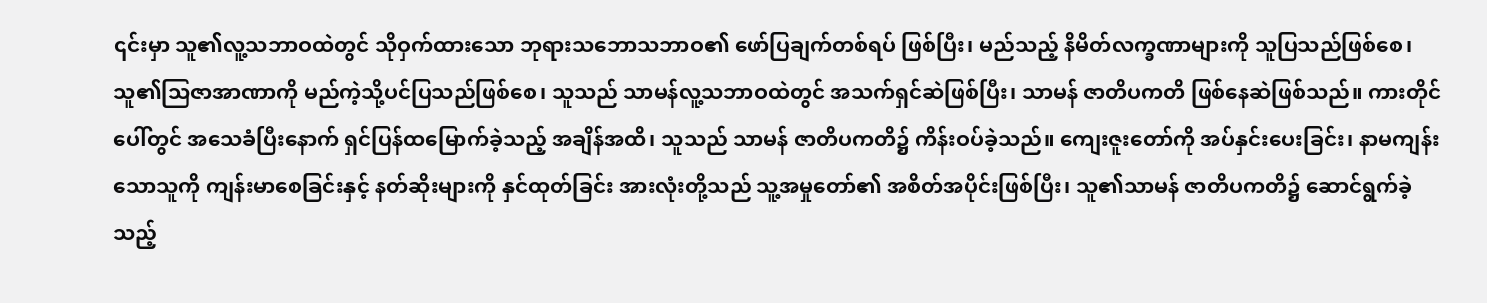၎င်းမှာ သူ၏လူ့သဘာဝထဲတွင် သိုဝှက်ထားသော ဘုရားသဘောသဘာဝ၏ ဖော်ပြချက်တစ်ရပ် ဖြစ်ပြီး၊ မည်သည့် နိမိတ်လက္ခဏာများကို သူပြသည်ဖြစ်စေ၊ သူ၏သြဇာအာဏာကို မည်ကဲ့သို့ပင်ပြသည်ဖြစ်စေ၊ သူသည် သာမန်လူ့သဘာဝထဲတွင် အသက်ရှင်ဆဲဖြစ်ပြီး၊ သာမန် ဇာတိပကတိ ဖြစ်နေဆဲဖြစ်သည်။ ကားတိုင်ပေါ်တွင် အသေခံပြီးနောက် ရှင်ပြန်ထမြောက်ခဲ့သည့် အချိန်အထိ၊ သူသည် သာမန် ဇာတိပကတိ၌ ကိန်းဝပ်ခဲ့သည်။ ကျေးဇူးတော်ကို အပ်နှင်းပေးခြင်း၊ နာမကျန်းသောသူကို ကျန်းမာစေခြင်းနှင့် နတ်ဆိုးများကို နှင်ထုတ်ခြင်း အားလုံးတို့သည် သူ့အမှုတော်၏ အစိတ်အပိုင်းဖြစ်ပြီး၊ သူ၏သာမန် ဇာတိပကတိ၌ ဆောင်ရွက်ခဲ့သည့်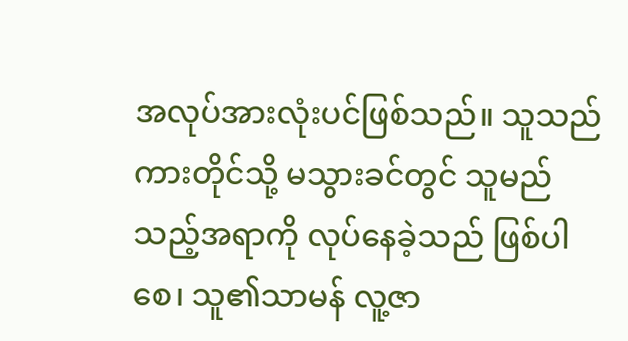အလုပ်အားလုံးပင်ဖြစ်သည်။ သူသည် ကားတိုင်သို့ မသွားခင်တွင် သူမည်သည့်အရာကို လုပ်နေခဲ့သည် ဖြစ်ပါစေ၊ သူ၏သာမန် လူ့ဇာ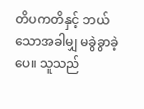တိပကတိနှင့် ဘယ်သောအခါမျှ မခွဲခွာခဲ့ပေ။ သူသည်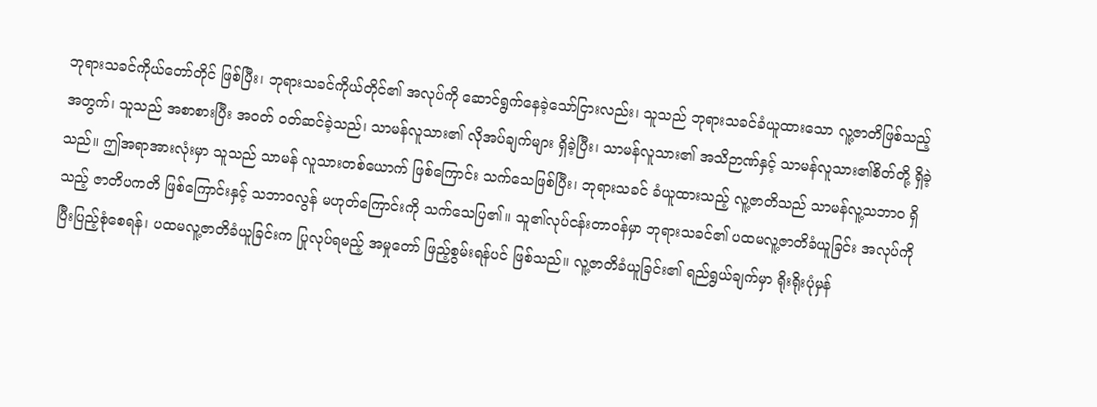ဘုရားသခင်ကိုယ်တော်တိုင် ဖြစ်ပြီး၊ ဘုရားသခင်ကိုယ်တိုင်၏ အလုပ်ကို ဆောင်ရွက်နေခဲ့သော်ငြားလည်း၊ သူသည် ဘုရားသခင်ခံယူထားသော လူ့ဇာတိဖြစ်သည့်အတွက်၊ သူသည် အစာစားပြီး အဝတ် ဝတ်ဆင်ခဲ့သည်၊ သာမန်လူသား၏ လိုအပ်ချက်များ ရှိခဲ့ပြီး၊ သာမန်လူသား၏ အသိဉာဏ်နှင့် သာမန်လူသား၏စိတ်တို့ ရှိခဲ့သည်။ ဤအရာအားလုံးမှာ သူသည် သာမန် လူသားတစ်ယောက် ဖြစ်ကြောင်း သက်သေဖြစ်ပြီး၊ ဘုရားသခင် ခံယူထားသည့် လူ့ဇာတိသည် သာမန်လူ့သဘာဝ ရှိသည့် ဇာတိပကတိ ဖြစ်ကြောင်းနှင့် သဘာဝလွန် မဟုတ်ကြောင်းကို သက်သေပြ၏။ သူ၏လုပ်ငန်းတာဝန်မှာ ဘုရားသခင်၏ ပထမလူ့ဇာတိခံယူခြင်း အလုပ်ကို ပြီးပြည့်စုံစေရန်၊ ပထမလူ့ဇာတိခံယူခြင်းက ပြုလုပ်ရမည့် အမှုတော် ဖြည့်စွမ်းရန်ပင် ဖြစ်သည်။ လူ့ဇာတိခံယူခြင်း၏ ရည်ရွယ်ချက်မှာ ရိုးရိုးပုံမှန်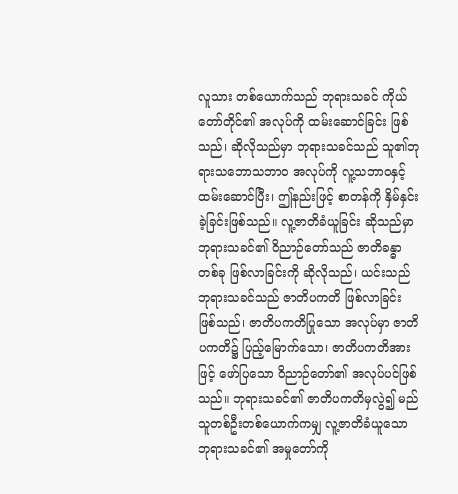လူသား တစ်ယောက်သည် ဘုရားသခင် ကိုယ်တော်တိုင်၏ အလုပ်ကို ထမ်းဆောင်ခြင်း ဖြစ်သည်၊ ဆိုလိုသည်မှာ ဘုရားသခင်သည် သူ၏ဘုရားသဘောသဘာဝ အလုပ်ကို လူ့သဘာဝနှင့် ထမ်းဆောင်ပြီး၊ ဤနည်းဖြင့် စာတန်ကို နှိမ်နှင်းခဲ့ခြင်းဖြစ်သည်။ လူ့ဇာတိခံယူခြင်း ဆိုသည်မှာ ဘုရားသခင်၏ ဝိညာဉ်တော်သည် ဇာတိခန္ဓာ တစ်ခု ဖြစ်လာခြင်းကို ဆိုလိုသည်၊ ယင်းသည် ဘုရားသခင်သည် ဇာတိပကတိ ဖြစ်လာခြင်း ဖြစ်သည်၊ ဇာတိပကတိပြုသော အလုပ်မှာ ဇာတိပကတိ၌ ပြည့်မြောက်သော၊ ဇာတိပကတိအားဖြင့် ဖော်ပြသော ဝိညာဉ်တော်၏ အလုပ်ပင်ဖြစ်သည်။ ဘုရားသခင်၏ ဇာတိပကတိမှလွဲ၍ မည်သူတစ်ဦးတစ်ယောက်ကမျှ လူ့ဇာတိခံယူသော ဘုရားသခင်၏ အမှုတော်ကို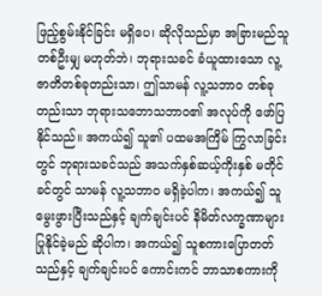ဖြည့်စွမ်းနိုင်ခြင်း မရှိပေ၊ ဆိုလိုသည်မှာ အခြားမည်သူတစ်ဦးမျှ မဟုတ်ဘဲ၊ ဘုရားသခင် ခံယူထားသော လူ့ဇာတိတစ်ခုတည်းသာ၊ ဤသာမန် လူ့သဘာဝ တစ်ခုတည်းသာ ဘုရားသဘောသဘာဝ၏ အလုပ်ကို ဖော်ပြနိုင်သည်။ အကယ်၍ သူ၏ ပထမအကြိမ် ကြွလာခြင်းတွင် ဘုရားသခင်သည် အသက်နှစ်ဆယ့်ကိုးနှစ် မတိုင်ခင်တွင် သာမန် လူ့သဘာဝ မရှိခဲ့ပါက၊ အကယ်၍ သူမွေးဖွားပြီးသည်နှင့် ချက်ချင်းပင် နိမိတ်လက္ခဏာများ ပြုနိုင်ခဲ့မည် ဆိုပါက၊ အကယ်၍ သူစကားပြောတတ်သည်နှင့် ချက်ချင်းပင် ကောင်းကင် ဘာသာစကားကို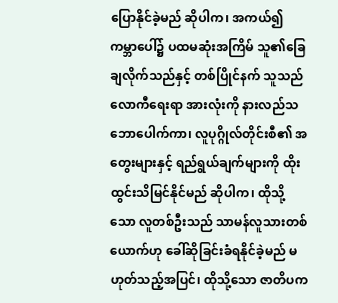ပြောနိုင်ခဲ့မည် ဆိုပါက၊ အကယ်၍ ကမ္ဘာပေါ်၌ ပထမဆုံးအကြိမ် သူ၏ခြေချလိုက်သည်နှင့် တစ်ပြိုင်နက် သူသည် လောကီရေးရာ အားလုံးကို နားလည်သဘောပေါက်ကာ၊ လူပုဂ္ဂိုလ်တိုင်းစီ၏ အတွေးများနှင့် ရည်ရွယ်ချက်များကို ထိုးထွင်းသိမြင်နိုင်မည် ဆိုပါက၊ ထိုသို့သော လူတစ်ဦးသည် သာမန်လူသားတစ်ယောက်ဟု ခေါ်ဆိုခြင်းခံရနိုင်ခဲ့မည် မဟုတ်သည့်အပြင်၊ ထိုသို့သော ဇာတိပက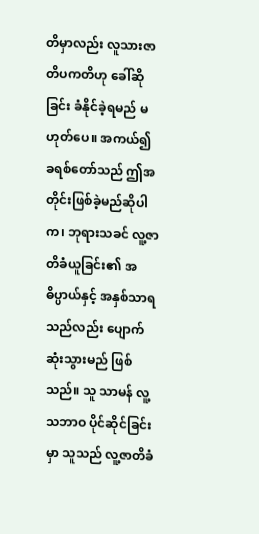တိမှာလည်း လူသားဇာတိပကတိဟု ခေါ်ဆိုခြင်း ခံနိုင်ခဲ့ရမည် မဟုတ်ပေ။ အကယ်၍ ခရစ်တော်သည် ဤအတိုင်းဖြစ်ခဲ့မည်ဆိုပါက၊ ဘုရားသခင် လူ့ဇာတိခံယူခြင်း၏ အဓိပ္ပာယ်နှင့် အနှစ်သာရသည်လည်း ပျောက်ဆုံးသွားမည် ဖြစ်သည်။ သူ သာမန် လူ့သဘာဝ ပိုင်ဆိုင်ခြင်းမှာ သူသည် လူ့ဇာတိခံ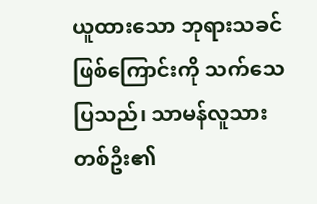ယူထားသော ဘုရားသခင်ဖြစ်ကြောင်းကို သက်သေပြသည်၊ သာမန်လူသားတစ်ဦး၏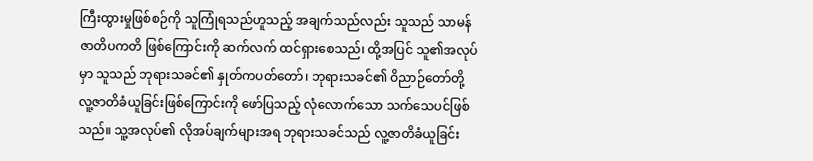ကြီးထွားမှုဖြစ်စဉ်ကို သူကြုံရသည်ဟူသည့် အချက်သည်လည်း သူသည် သာမန် ဇာတိပကတိ ဖြစ်ကြောင်းကို ဆက်လက် ထင်ရှားစေသည်၊ ထို့အပြင် သူ၏အလုပ်မှာ သူသည် ဘုရားသခင်၏ နှုတ်ကပတ်တော်၊ ဘုရားသခင်၏ ဝိညာဉ်တော်တို့ လူ့ဇာတိခံယူခြင်းဖြစ်ကြောင်းကို ဖော်ပြသည့် လုံလောက်သော သက်သေပင်ဖြစ်သည်။ သူ့အလုပ်၏ လိုအပ်ချက်များအရ ဘုရားသခင်သည် လူ့ဇာတိခံယူခြင်း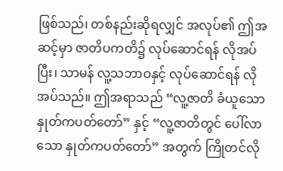ဖြစ်သည်၊ တစ်နည်းဆိုရလျှင် အလုပ်၏ ဤအဆင့်မှာ ဇာတိပကတိ၌ လုပ်ဆောင်ရန် လိုအပ်ပြီး၊ သာမန် လူ့သဘာဝနှင့် လုပ်ဆောင်ရန် လိုအပ်သည်။ ဤအရာသည် “လူ့ဇာတိ ခံယူသော နှုတ်ကပတ်တော်” နှင့် “လူ့ဇာတိတွင် ပေါ်လာသော နှုတ်ကပတ်တော်” အတွက် ကြိုတင်လို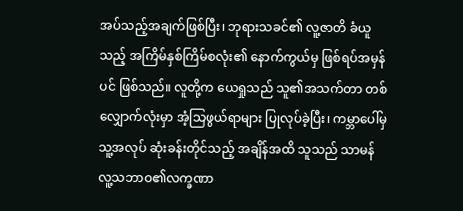အပ်သည့်အချက်ဖြစ်ပြီး၊ ဘုရားသခင်၏ လူ့ဇာတိ ခံယူသည့် အကြိမ်နှစ်ကြိမ်စလုံး၏ နောက်ကွယ်မှ ဖြစ်ရပ်အမှန်ပင် ဖြစ်သည်။ လူတို့က ယေရှုသည် သူ၏အသက်တာ တစ်လျှောက်လုံးမှာ အံ့သြဖွယ်ရာများ ပြုလုပ်ခဲ့ပြီး၊ ကမ္ဘာပေါ်မှ သူ့အလုပ် ဆုံးခန်းတိုင်သည့် အချိန်အထိ သူသည် သာမန်လူ့သဘာဝ၏လက္ခဏာ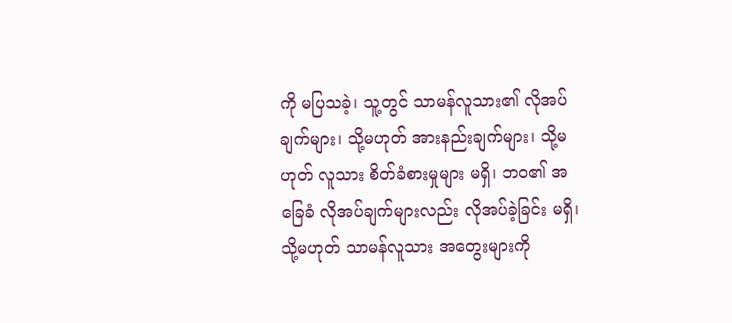ကို မပြသခဲ့၊ သူ့တွင် သာမန်လူသား၏ လိုအပ်ချက်များ၊ သို့မဟုတ် အားနည်းချက်များ၊ သို့မဟုတ် လူသား စိတ်ခံစားမှုများ မရှိ၊ ဘဝ၏ အခြေခံ လိုအပ်ချက်များလည်း လိုအပ်ခဲ့ခြင်း မရှိ၊ သို့မဟုတ် သာမန်လူသား အတွေးများကို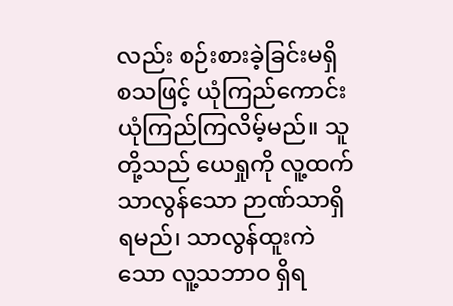လည်း စဉ်းစားခဲ့ခြင်းမရှိ စသဖြင့် ယုံကြည်ကောင်း ယုံကြည်ကြလိမ့်မည်။ သူတို့သည် ယေရှုကို လူ့ထက်သာလွန်သော ဉာဏ်သာရှိရမည်၊ သာလွန်ထူးကဲသော လူ့သဘာဝ ရှိရ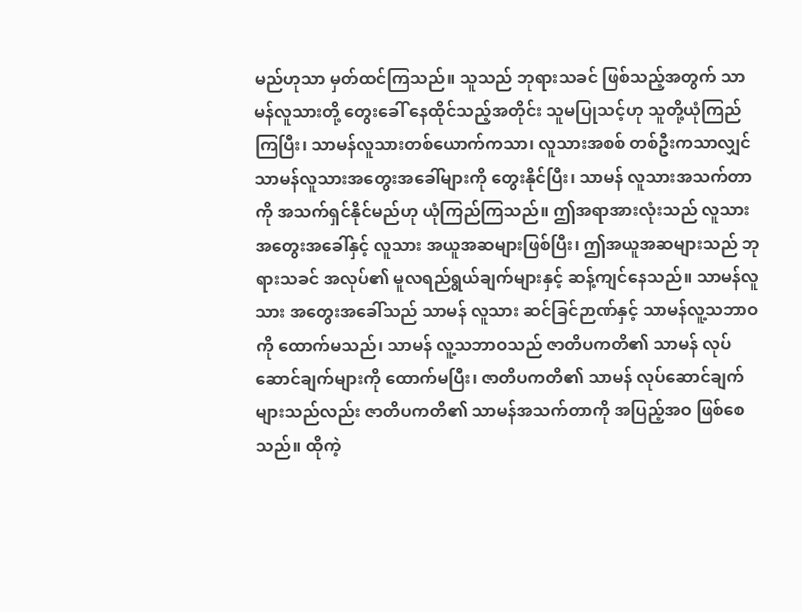မည်ဟုသာ မှတ်ထင်ကြသည်။ သူသည် ဘုရားသခင် ဖြစ်သည့်အတွက် သာမန်လူသားတို့ တွေးခေါ် နေထိုင်သည့်အတိုင်း သူမပြုသင့်ဟု သူတို့ယုံကြည်ကြပြီး၊ သာမန်လူသားတစ်ယောက်ကသာ၊ လူသားအစစ် တစ်ဦးကသာလျှင် သာမန်လူသားအတွေးအခေါ်များကို တွေးနိုင်ပြီး၊ သာမန် လူသားအသက်တာကို အသက်ရှင်နိုင်မည်ဟု ယုံကြည်ကြသည်။ ဤအရာအားလုံးသည် လူသား အတွေးအခေါ်နှင့် လူသား အယူအဆများဖြစ်ပြီး၊ ဤအယူအဆများသည် ဘုရားသခင် အလုပ်၏ မူလရည်ရွယ်ချက်များနှင့် ဆန့်ကျင်နေသည်။ သာမန်လူသား အတွေးအခေါ်သည် သာမန် လူသား ဆင်ခြင်ဉာဏ်နှင့် သာမန်လူ့သဘာဝကို ထောက်မသည်၊ သာမန် လူ့သဘာဝသည် ဇာတိပကတိ၏ သာမန် လုပ်ဆောင်ချက်များကို ထောက်မပြီး၊ ဇာတိပကတိ၏ သာမန် လုပ်ဆောင်ချက်များသည်လည်း ဇာတိပကတိ၏ သာမန်အသက်တာကို အပြည့်အဝ ဖြစ်စေသည်။ ထိုကဲ့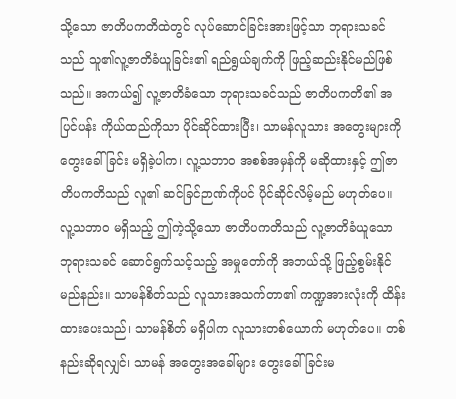သို့သော ဇာတိပကတိထဲတွင် လုပ်ဆောင်ခြင်းအားဖြင့်သာ ဘုရားသခင်သည် သူ၏လူ့ဇာတိခံယူခြင်း၏ ရည်ရွယ်ချက်ကို ဖြည့်ဆည်းနိုင်မည်ဖြစ်သည်။ အကယ်၍ လူ့ဇာတိခံသော ဘုရားသခင်သည် ဇာတိပကတိ၏ အပြင်ပန်း ကိုယ်ထည်ကိုသာ ပိုင်ဆိုင်ထားပြီး၊ သာမန်လူသား အတွေးများကို တွေးခေါ်ခြင်း မရှိခဲ့ပါက၊ လူ့သဘာဝ အစစ်အမှန်ကို မဆိုထားနှင့် ဤဇာတိပကတိသည် လူ၏ ဆင်ခြင်ဉာဏ်ကိုပင် ပိုင်ဆိုင်လိမ့်မည် မဟုတ်ပေ။ လူ့သဘာဝ မရှိသည့် ဤကဲ့သို့သော ဇာတိပကတိသည် လူ့ဇာတိခံယူသော ဘုရားသခင် ဆောင်ရွက်သင့်သည့် အမှုတော်ကို အဘယ်သို့ ဖြည့်စွမ်းနိုင်မည်နည်း။ သာမန်စိတ်သည် လူသားအသက်တာ၏ ကဏ္ဍအားလုံးကို ထိန်းထားပေးသည်၊ သာမန်စိတ် မရှိပါက လူသားတစ်ယောက် မဟုတ်ပေ။ တစ်နည်းဆိုရလျှင်၊ သာမန် အတွေးအခေါ်များ တွေးခေါ်ခြင်းမ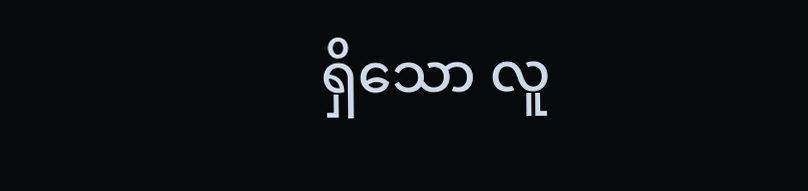ရှိသော လူ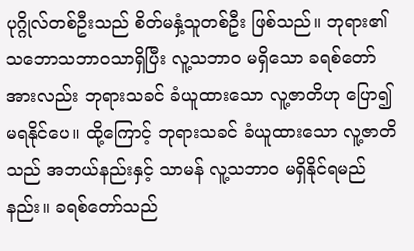ပုဂ္ဂိုလ်တစ်ဦးသည် စိတ်မနှံ့သူတစ်ဦး ဖြစ်သည်။ ဘုရား၏သဘောသဘာဝသာရှိပြီး လူ့သဘာဝ မရှိသော ခရစ်တော် အားလည်း ဘုရားသခင် ခံယူထားသော လူ့ဇာတိဟု ပြော၍ မရနိုင်ပေ။ ထို့ကြောင့် ဘုရားသခင် ခံယူထားသော လူ့ဇာတိသည် အဘယ်နည်းနှင့် သာမန် လူ့သဘာဝ မရှိနိုင်ရမည်နည်း။ ခရစ်တော်သည်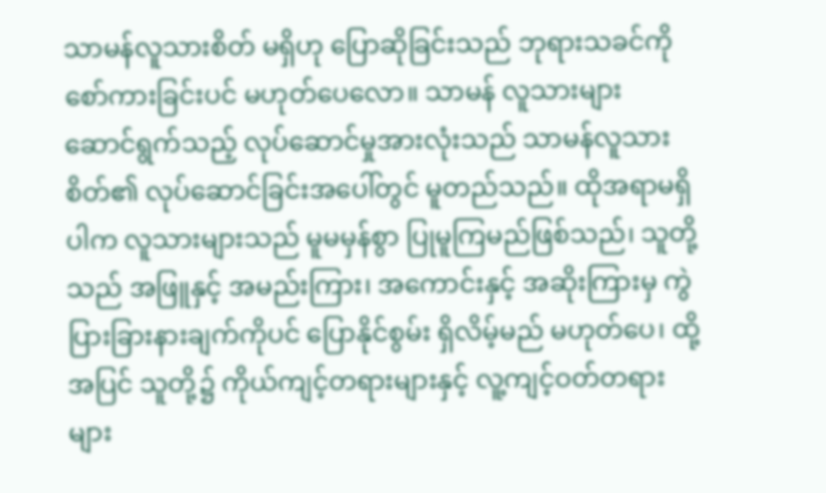သာမန်လူသားစိတ် မရှိဟု ပြောဆိုခြင်းသည် ဘုရားသခင်ကို စော်ကားခြင်းပင် မဟုတ်ပေလော။ သာမန် လူသားများ ဆောင်ရွက်သည့် လုပ်ဆောင်မှုအားလုံးသည် သာမန်လူသားစိတ်၏ လုပ်ဆောင်ခြင်းအပေါ်တွင် မူတည်သည်။ ထိုအရာမရှိပါက လူသားများသည် မူမမှန်စွာ ပြုမူကြမည်ဖြစ်သည်၊ သူတို့သည် အဖြူနှင့် အမည်းကြား၊ အကောင်းနှင့် အဆိုးကြားမှ ကွဲပြားခြားနားချက်ကိုပင် ပြောနိုင်စွမ်း ရှိလိမ့်မည် မဟုတ်ပေ၊ ထို့အပြင် သူတို့၌ ကိုယ်ကျင့်တရားများနှင့် လူ့ကျင့်ဝတ်တရားများ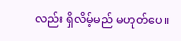လည်း ရှိလိမ့်မည် မဟုတ်ပေ။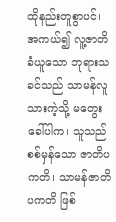ထိုနည်းတူစွာပင်၊ အကယ်၍ လူ့ဇာတိခံယူသော ဘုရားသခင်သည် သာမန်လူသားကဲ့သို့ မတွေးခေါ်ပါက၊ သူသည် စစ်မှန်သော ဇာတိပကတိ၊ သာမန်ဇာတိပကတိ ဖြစ်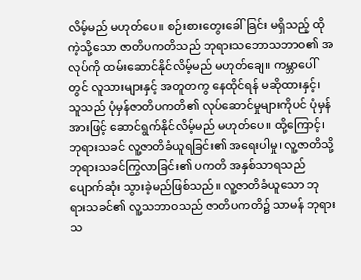လိမ့်မည် မဟုတ်ပေ။ စဉ်းစားတွေးခေါ်ခြင်း မရှိသည့် ထိုကဲ့သို့သော ဇာတိပကတိသည် ဘုရားသဘောသဘာဝ၏ အလုပ်ကို ထမ်းဆောင်နိုင်လိမ့်မည် မဟုတ်ချေ။ ကမ္ဘာပေါ်တွင် လူသားများနှင့် အတူတကွ နေထိုင်ရန် မဆိုထားနှင့်၊ သူသည် ပုံမှန်ဇာတိပကတိ၏ လုပ်ဆောင်မှုများကိုပင် ပုံမှန်အားဖြင့် ဆောင်ရွက်နိုင်လိမ့်မည် မဟုတ်ပေ။ ထို့ကြောင့်၊ ဘုရားသခင် လူ့ဇာတိခံယူရခြင်း၏ အရေးပါမှု၊ လူ့ဇာတိသို့ ဘုရားသခင်ကြွလာခြင်း၏ ပကတိ အနှစ်သာရသည် ပျောက်ဆုံး သွားခဲ့မည်ဖြစ်သည်။ လူ့ဇာတိခံယူသော ဘုရားသခင်၏ လူ့သဘာဝသည် ဇာတိပကတိ၌ သာမန် ဘုရားသ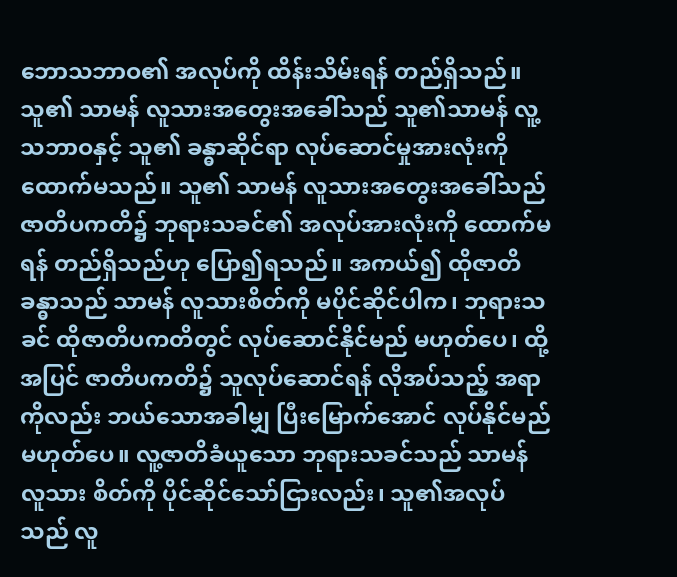ဘောသဘာဝ၏ အလုပ်ကို ထိန်းသိမ်းရန် တည်ရှိသည်။ သူ၏ သာမန် လူသားအတွေးအခေါ်သည် သူ၏သာမန် လူ့သဘာဝနှင့် သူ၏ ခန္ဓာဆိုင်ရာ လုပ်ဆောင်မှုအားလုံးကို ထောက်မသည်။ သူ၏ သာမန် လူသားအတွေးအခေါ်သည် ဇာတိပကတိ၌ ဘုရားသခင်၏ အလုပ်အားလုံးကို ထောက်မရန် တည်ရှိသည်ဟု ပြော၍ရသည်။ အကယ်၍ ထိုဇာတိခန္ဓာသည် သာမန် လူသားစိတ်ကို မပိုင်ဆိုင်ပါက၊ ဘုရားသခင် ထိုဇာတိပကတိတွင် လုပ်ဆောင်နိုင်မည် မဟုတ်ပေ၊ ထို့အပြင် ဇာတိပကတိ၌ သူလုပ်ဆောင်ရန် လိုအပ်သည့် အရာကိုလည်း ဘယ်သောအခါမျှ ပြီးမြောက်အောင် လုပ်နိုင်မည် မဟုတ်ပေ။ လူ့ဇာတိခံယူသော ဘုရားသခင်သည် သာမန်လူသား စိတ်ကို ပိုင်ဆိုင်သော်ငြားလည်း၊ သူ၏အလုပ်သည် လူ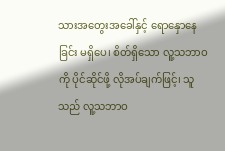သားအတွေးအခေါ်နှင့် ရောနှောနေခြင်း မရှိပေ၊ စိတ်ရှိသော လူ့သဘာဝကို ပိုင်ဆိုင်ဖို့ လိုအပ်ချက်ဖြင့်၊ သူသည် လူ့သဘာဝ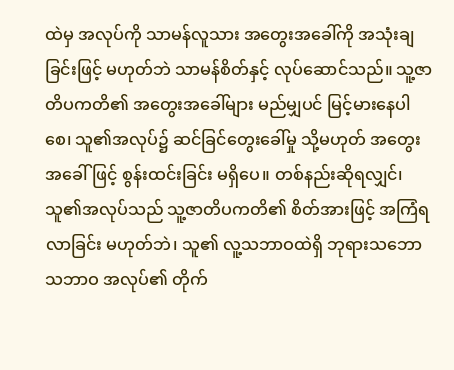ထဲမှ အလုပ်ကို သာမန်လူသား အတွေးအခေါ်ကို အသုံးချခြင်းဖြင့် မဟုတ်ဘဲ သာမန်စိတ်နှင့် လုပ်ဆောင်သည်။ သူ့ဇာတိပကတိ၏ အတွေးအခေါ်များ မည်မျှပင် မြင့်မားနေပါစေ၊ သူ၏အလုပ်၌ ဆင်ခြင်တွေးခေါ်မှု သို့မဟုတ် အတွေးအခေါ်ဖြင့် စွန်းထင်းခြင်း မရှိပေ။ တစ်နည်းဆိုရလျှင်၊ သူ၏အလုပ်သည် သူ့ဇာတိပကတိ၏ စိတ်အားဖြင့် အကြံရလာခြင်း မဟုတ်ဘဲ၊ သူ၏ လူ့သဘာဝထဲရှိ ဘုရားသဘောသဘာဝ အလုပ်၏ တိုက်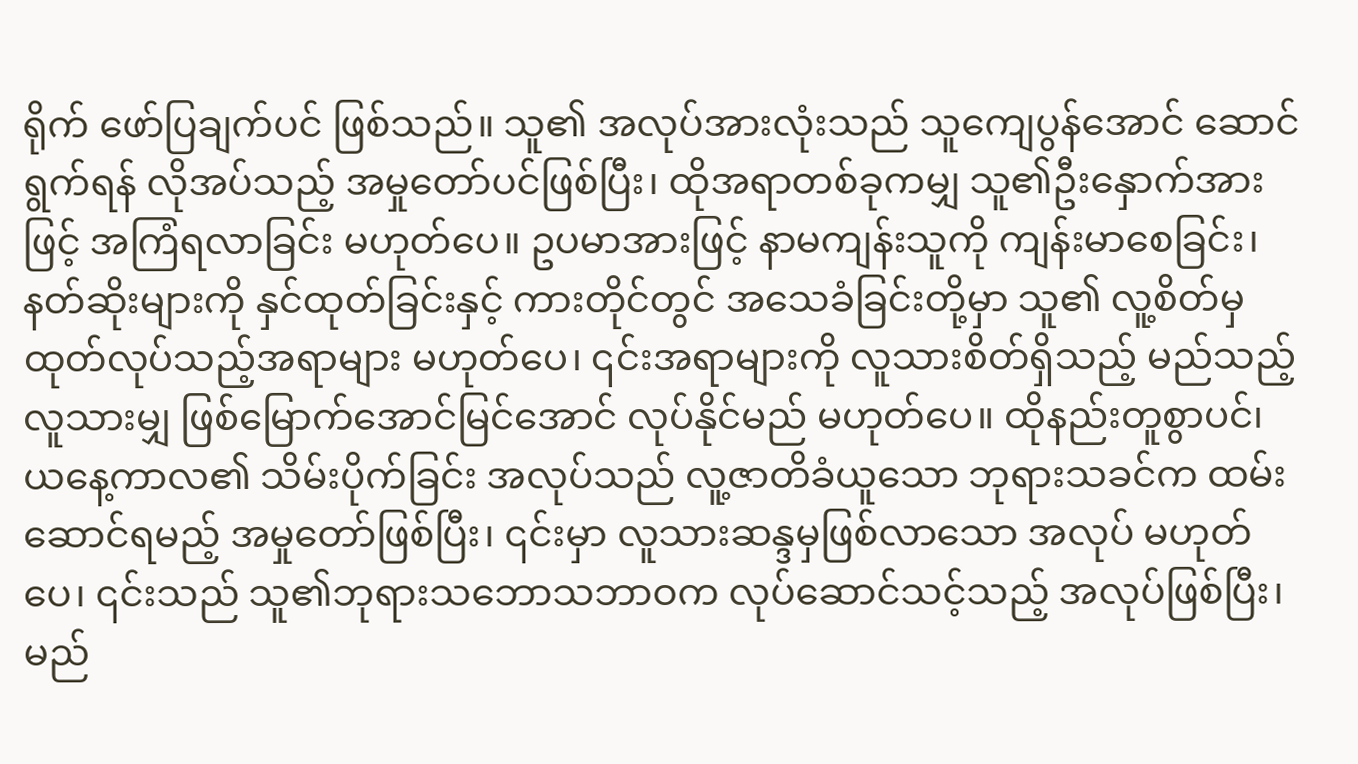ရိုက် ဖော်ပြချက်ပင် ဖြစ်သည်။ သူ၏ အလုပ်အားလုံးသည် သူကျေပွန်အောင် ဆောင်ရွက်ရန် လိုအပ်သည့် အမှုတော်ပင်ဖြစ်ပြီး၊ ထိုအရာတစ်ခုကမျှ သူ၏ဦးနှောက်အားဖြင့် အကြံရလာခြင်း မဟုတ်ပေ။ ဥပမာအားဖြင့် နာမကျန်းသူကို ကျန်းမာစေခြင်း၊ နတ်ဆိုးများကို နှင်ထုတ်ခြင်းနှင့် ကားတိုင်တွင် အသေခံခြင်းတို့မှာ သူ၏ လူ့စိတ်မှ ထုတ်လုပ်သည့်အရာများ မဟုတ်ပေ၊ ၎င်းအရာများကို လူသားစိတ်ရှိသည့် မည်သည့် လူသားမျှ ဖြစ်မြောက်အောင်မြင်အောင် လုပ်နိုင်မည် မဟုတ်ပေ။ ထိုနည်းတူစွာပင်၊ ယနေ့ကာလ၏ သိမ်းပိုက်ခြင်း အလုပ်သည် လူ့ဇာတိခံယူသော ဘုရားသခင်က ထမ်းဆောင်ရမည့် အမှုတော်ဖြစ်ပြီး၊ ၎င်းမှာ လူသားဆန္ဒမှဖြစ်လာသော အလုပ် မဟုတ်ပေ၊ ၎င်းသည် သူ၏ဘုရားသဘောသဘာဝက လုပ်ဆောင်သင့်သည့် အလုပ်ဖြစ်ပြီး၊ မည်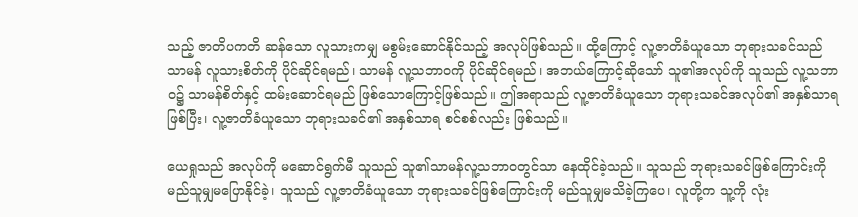သည့် ဇာတိပကတိ ဆန်သော လူသားကမျှ မစွမ်းဆောင်နိုင်သည့် အလုပ်ဖြစ်သည်။ ထို့ကြောင့် လူ့ဇာတိခံယူသော ဘုရားသခင်သည် သာမန် လူသားစိတ်ကို ပိုင်ဆိုင်ရမည်၊ သာမန် လူ့သဘာဝကို ပိုင်ဆိုင်ရမည်၊ အဘယ်ကြောင့်ဆိုသော် သူ၏အလုပ်ကို သူသည် လူ့သဘာဝ၌ သာမန်စိတ်နှင့် ထမ်းဆောင်ရမည် ဖြစ်သောကြောင့်ဖြစ်သည်။ ဤအရာသည် လူ့ဇာတိခံယူသော ဘုရားသခင်အလုပ်၏ အနှစ်သာရဖြစ်ပြီး၊ လူ့ဇာတိခံယူသော ဘုရားသခင်၏ အနှစ်သာရ စင်စစ်လည်း ဖြစ်သည်။

ယေရှုသည် အလုပ်ကို မဆောင်ရွက်မီ သူသည် သူ၏သာမန်လူ့သဘာဝတွင်သာ နေထိုင်ခဲ့သည်။ သူသည် ဘုရားသခင်ဖြစ်ကြောင်းကို မည်သူမျှမပြောနိုင်ခဲ့၊ သူသည် လူ့ဇာတိခံယူသော ဘုရားသခင်ဖြစ်ကြောင်းကို မည်သူမျှမသိခဲ့ကြပေ၊ လူတို့က သူ့ကို လုံး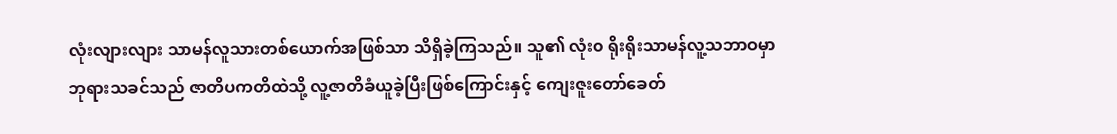လုံးလျားလျား သာမန်လူသားတစ်ယောက်အဖြစ်သာ သိရှိခဲ့ကြသည်။ သူ၏ လုံး၀ ရိုးရိုးသာမန်လူ့သဘာဝမှာ ဘုရားသခင်သည် ဇာတိပကတိထဲသို့ လူ့ဇာတိခံယူခဲ့ပြီးဖြစ်ကြောင်းနှင့် ကျေးဇူးတော်ခေတ်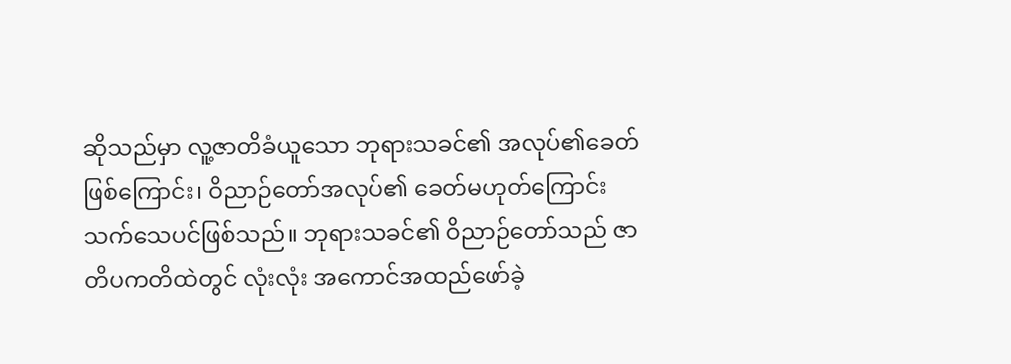ဆိုသည်မှာ လူ့ဇာတိခံယူသော ဘုရားသခင်၏ အလုပ်၏ခေတ် ဖြစ်ကြောင်း၊ ဝိညာဉ်တော်အလုပ်၏ ခေတ်မဟုတ်ကြောင်း သက်သေပင်ဖြစ်သည်။ ဘုရားသခင်၏ ဝိညာဉ်တော်သည် ဇာတိပကတိထဲတွင် လုံးလုံး အကောင်အထည်ဖော်ခဲ့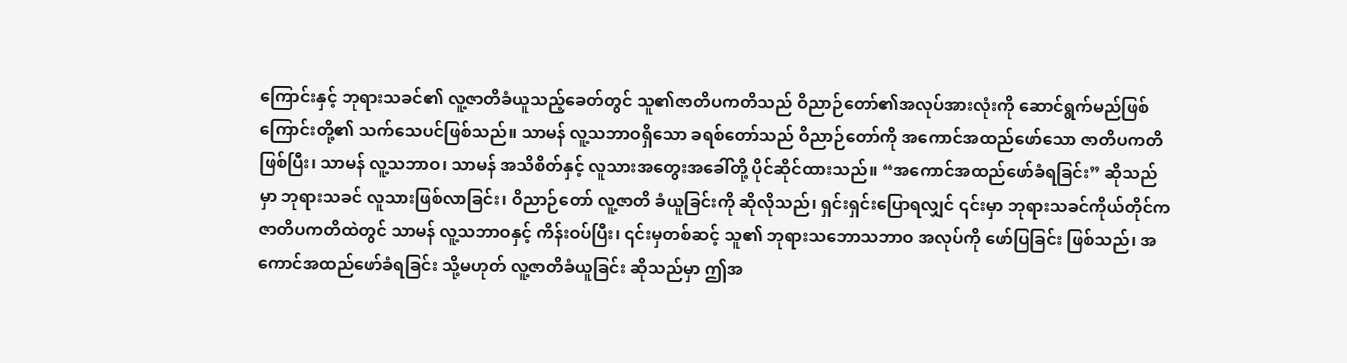ကြောင်းနှင့် ဘုရားသခင်၏ လူ့ဇာတိခံယူသည့်ခေတ်တွင် သူ၏ဇာတိပကတိသည် ဝိညာဉ်တော်၏အလုပ်အားလုံးကို ဆောင်ရွက်မည်ဖြစ်ကြောင်းတို့၏ သက်သေပင်ဖြစ်သည်။ သာမန် လူ့သဘာဝရှိသော ခရစ်တော်သည် ဝိညာဉ်တော်ကို အကောင်အထည်ဖော်သော ဇာတိပကတိဖြစ်ပြီး၊ သာမန် လူ့သဘာဝ၊ သာမန် အသိစိတ်နှင့် လူသားအတွေးအခေါ်တို့ ပိုင်ဆိုင်ထားသည်။ “အကောင်အထည်ဖော်ခံရခြင်း” ဆိုသည်မှာ ဘုရားသခင် လူသားဖြစ်လာခြင်း၊ ဝိညာဉ်တော် လူ့ဇာတိ ခံယူခြင်းကို ဆိုလိုသည်၊ ရှင်းရှင်းပြောရလျှင် ၎င်းမှာ ဘုရားသခင်ကိုယ်တိုင်က ဇာတိပကတိထဲတွင် သာမန် လူ့သဘာဝနှင့် ကိန်းဝပ်ပြီး၊ ၎င်းမှတစ်ဆင့် သူ၏ ဘုရားသဘောသဘာဝ အလုပ်ကို ဖော်ပြခြင်း ဖြစ်သည်၊ အကောင်အထည်ဖော်ခံရခြင်း သို့မဟုတ် လူ့ဇာတိခံယူခြင်း ဆိုသည်မှာ ဤအ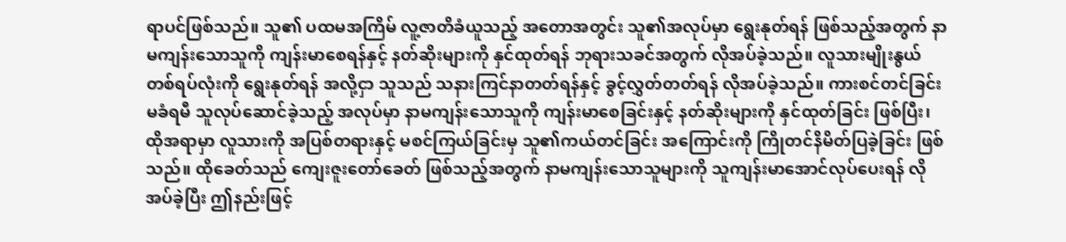ရာပင်ဖြစ်သည်။ သူ၏ ပထမအကြိမ် လူ့ဇာတိခံယူသည့် အတောအတွင်း သူ၏အလုပ်မှာ ရွေးနုတ်ရန် ဖြစ်သည့်အတွက် နာမကျန်းသောသူကို ကျန်းမာစေရန်နှင့် နတ်ဆိုးများကို နှင်ထုတ်ရန် ဘုရားသခင်အတွက် လိုအပ်ခဲ့သည်။ လူသားမျိုးနွယ် တစ်ရပ်လုံးကို ရွေးနုတ်ရန် အလို့ငှာ သူသည် သနားကြင်နာတတ်ရန်နှင့် ခွင့်လွှတ်တတ်ရန် လိုအပ်ခဲ့သည်။ ကားစင်တင်ခြင်း မခံရမီ သူလုပ်ဆောင်ခဲ့သည့် အလုပ်မှာ နာမကျန်းသောသူကို ကျန်းမာစေခြင်းနှင့် နတ်ဆိုးများကို နှင်ထုတ်ခြင်း ဖြစ်ပြီး၊ ထိုအရာမှာ လူသားကို အပြစ်တရားနှင့် မစင်ကြယ်ခြင်းမှ သူ၏ကယ်တင်ခြင်း အကြောင်းကို ကြိုတင်နိမိတ်ပြခဲ့ခြင်း ဖြစ်သည်။ ထိုခေတ်သည် ကျေးဇူးတော်ခေတ် ဖြစ်သည့်အတွက် နာမကျန်းသောသူများကို သူကျန်းမာအောင်လုပ်ပေးရန် လိုအပ်ခဲ့ပြီး ဤနည်းဖြင့်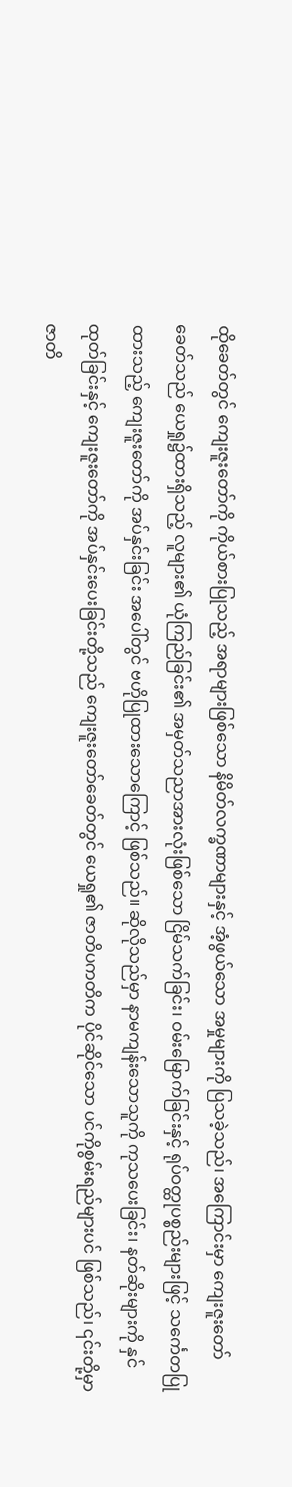ထိုခေတ်တွင် ကျေးဇူးတော်ကို ကိုယ်စားပြုသည့် အရာများဖြစ်သော နိမိတ်လက္ခဏာများနှင့် အံ့ဖွယ်သော အမှုများကို ပြသခဲ့သည်၊ အကြောင်းမှာ ကျေးဇူးတော်ခေတ်သည် ယေရှု၌ထားရှိသည့် လူများ၏ ယုံကြည်ခြင်း၏ အမှတ်သညာအားလုံးဖြစ်သော ငြိမ်သက်ခြင်း၊ ဝမ်းမြောက်ခြင်းနှင့် ရုပ်ဝတ္ထုပစ္စည်းများဖြင့် သင်္ကေတပြုထားသည့် ကျေးဇူးတော်ကို အပ်နှင်းခြင်း အပေါ်တွင် ဗဟိုပြုထားသောကြောင့် ဖြစ်သည်။ ဆိုလိုသည်မှာ နာမကျန်းသောသူကို ကုသပေးခြင်း၊ နတ်ဆိုးများကို နှင်ထုတ်ခြင်းနှင့် ကျေးဇူးတော်ကို အပ်နှင်းပေးခြင်းတို့သည် ကျေးဇူးတော်ခေတ်တွင် ယေရှု၏ ဇာတိပကတိက ပိုင်ဆိုင်သော ပင်ကိုစွမ်းရည်များပင် ဖြစ်သည်၊ ၎င်းတို့မှာ ဇာတိ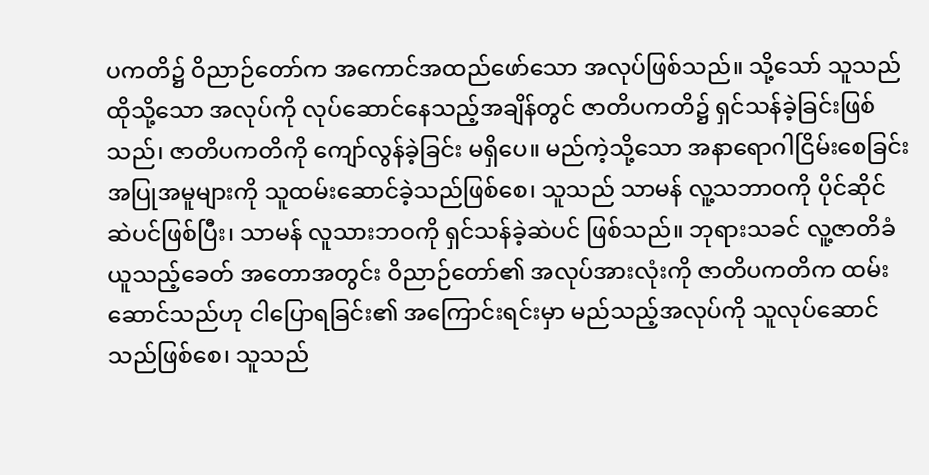ပကတိ၌ ဝိညာဉ်တော်က အကောင်အထည်ဖော်သော အလုပ်ဖြစ်သည်။ သို့သော် သူသည် ထိုသို့သော အလုပ်ကို လုပ်ဆောင်နေသည့်အချိန်တွင် ဇာတိပကတိ၌ ရှင်သန်ခဲ့ခြင်းဖြစ်သည်၊ ဇာတိပကတိကို ကျော်လွန်ခဲ့ခြင်း မရှိပေ။ မည်ကဲ့သို့သော အနာရောဂါငြိမ်းစေခြင်း အပြုအမူများကို သူထမ်းဆောင်ခဲ့သည်ဖြစ်စေ၊ သူသည် သာမန် လူ့သဘာဝကို ပိုင်ဆိုင်ဆဲပင်ဖြစ်ပြီး၊ သာမန် လူသားဘဝကို ရှင်သန်ခဲ့ဆဲပင် ဖြစ်သည်။ ဘုရားသခင် လူ့ဇာတိခံယူသည့်ခေတ် အတောအတွင်း ဝိညာဉ်တော်၏ အလုပ်အားလုံးကို ဇာတိပကတိက ထမ်းဆောင်သည်ဟု ငါပြောရခြင်း၏ အကြောင်းရင်းမှာ မည်သည့်အလုပ်ကို သူလုပ်ဆောင်သည်ဖြစ်စေ၊ သူသည်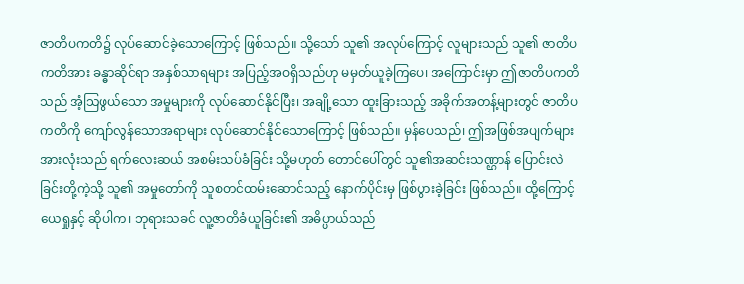ဇာတိပကတိ၌ လုပ်ဆောင်ခဲ့သောကြောင့် ဖြစ်သည်။ သို့သော် သူ၏ အလုပ်ကြောင့် လူများသည် သူ၏ ဇာတိပကတိအား ခန္ဓာဆိုင်ရာ အနှစ်သာရများ အပြည့်အဝရှိသည်ဟု မမှတ်ယူခဲ့ကြပေ၊ အကြောင်းမှာ ဤဇာတိပကတိသည် အံ့သြဖွယ်သော အမှုများကို လုပ်ဆောင်နိုင်ပြီး၊ အချို့သော ထူးခြားသည့် အခိုက်အတန့်များတွင် ဇာတိပကတိကို ကျော်လွန်သောအရာများ လုပ်ဆောင်နိုင်သောကြောင့် ဖြစ်သည်။ မှန်ပေသည်၊ ဤအဖြစ်အပျက်များ အားလုံးသည် ရက်လေးဆယ် အစမ်းသပ်ခံခြင်း သို့မဟုတ် တောင်ပေါ်တွင် သူ၏အဆင်းသဏ္ဌာန် ပြောင်းလဲခြင်းတို့ကဲ့သို့ သူ၏ အမှုတော်ကို သူစတင်ထမ်းဆောင်သည့် နောက်ပိုင်းမှ ဖြစ်ပွားခဲ့ခြင်း ဖြစ်သည်။ ထို့ကြောင့် ယေရှုနှင့် ဆိုပါက၊ ဘုရားသခင် လူ့ဇာတိခံယူခြင်း၏ အဓိပ္ပာယ်သည်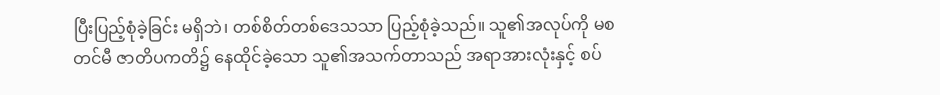ပြီးပြည့်စုံခဲ့ခြင်း မရှိဘဲ၊ တစ်စိတ်တစ်ဒေသသာ ပြည့်စုံခဲ့သည်။ သူ၏အလုပ်ကို မစတင်မီ ဇာတိပကတိ၌ နေထိုင်ခဲ့သော သူ၏အသက်တာသည် အရာအားလုံးနှင့် စပ်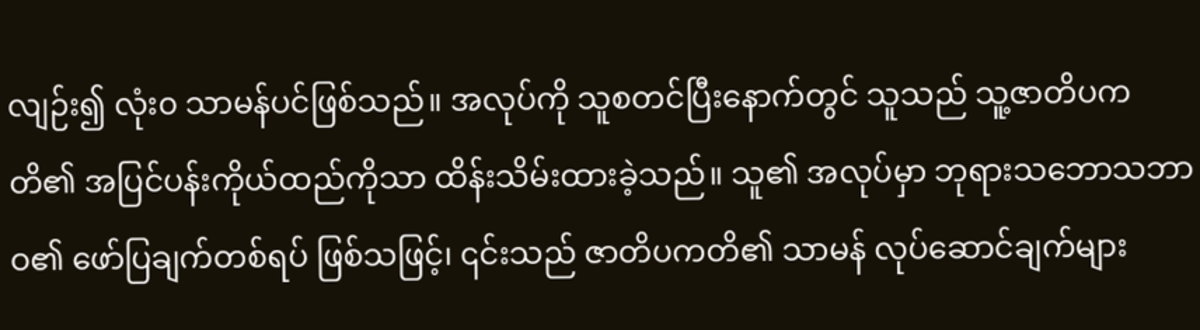လျဉ်း၍ လုံး၀ သာမန်ပင်ဖြစ်သည်။ အလုပ်ကို သူစတင်ပြီးနောက်တွင် သူသည် သူ့ဇာတိပကတိ၏ အပြင်ပန်းကိုယ်ထည်ကိုသာ ထိန်းသိမ်းထားခဲ့သည်။ သူ၏ အလုပ်မှာ ဘုရားသဘောသဘာဝ၏ ဖော်ပြချက်တစ်ရပ် ဖြစ်သဖြင့်၊ ၎င်းသည် ဇာတိပကတိ၏ သာမန် လုပ်ဆောင်ချက်များ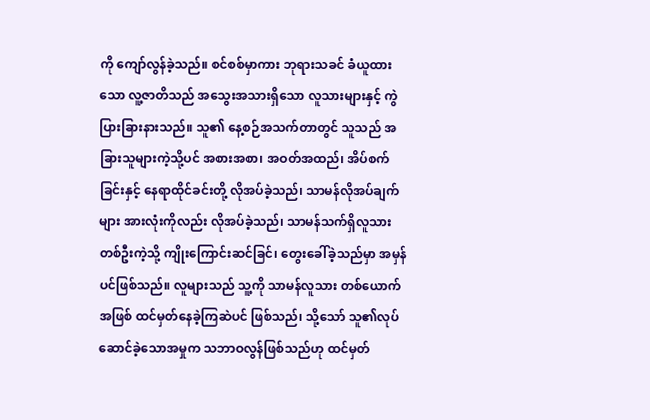ကို ကျော်လွန်ခဲ့သည်။ စင်စစ်မှာကား ဘုရားသခင် ခံယူထားသော လူ့ဇာတိသည် အသွေးအသားရှိသော လူသားများနှင့် ကွဲပြားခြားနားသည်။ သူ၏ နေ့စဉ်အသက်တာတွင် သူသည် အခြားသူများကဲ့သို့ပင် အစားအစာ၊ အဝတ်အထည်၊ အိပ်စက်ခြင်းနှင့် နေရာထိုင်ခင်းတို့ လိုအပ်ခဲ့သည်၊ သာမန်လိုအပ်ချက်များ အားလုံးကိုလည်း လိုအပ်ခဲ့သည်၊ သာမန်သက်ရှိလူသား တစ်ဦးကဲ့သို့ ကျိုးကြောင်းဆင်ခြင်၊ တွေးခေါ်ခဲ့သည်မှာ အမှန်ပင်ဖြစ်သည်။ လူများသည် သူ့ကို သာမန်လူသား တစ်ယောက်အဖြစ် ထင်မှတ်နေခဲ့ကြဆဲပင် ဖြစ်သည်၊ သို့သော် သူ၏လုပ်ဆောင်ခဲ့သောအမှုက သဘာဝလွန်ဖြစ်သည်ဟု ထင်မှတ်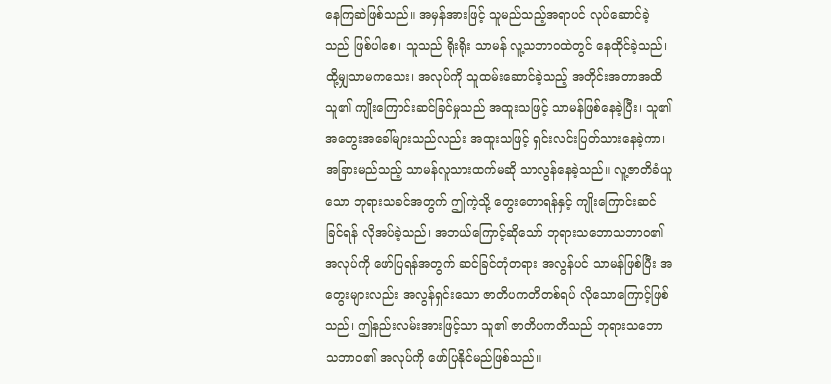နေကြဆဲဖြစ်သည်။ အမှန်အားဖြင့် သူမည်သည့်အရာပင် လုပ်ဆောင်ခဲ့သည် ဖြစ်ပါစေ၊ သူသည် ရိုးရိုး သာမန် လူ့သဘာဝထဲတွင် နေထိုင်ခဲ့သည်၊ ထို့မျှသာမကသေး၊ အလုပ်ကို သူထမ်းဆောင်ခဲ့သည့် အတိုင်းအတာအထိ သူ၏ ကျိုးကြောင်းဆင်ခြင်မှုသည် အထူးသဖြင့် သာမန်ဖြစ်နေခဲ့ပြီး၊ သူ၏ အတွေးအခေါ်များသည်လည်း အထူးသဖြင့် ရှင်းလင်းပြတ်သားနေခဲ့ကာ၊ အခြားမည်သည့် သာမန်လူသားထက်မဆို သာလွန်နေခဲ့သည်။ လူ့ဇာတိခံယူသော ဘုရားသခင်အတွက် ဤကဲ့သို့ တွေးတောရန်နှင့် ကျိုးကြောင်းဆင်ခြင်ရန် လိုအပ်ခဲ့သည်၊ အဘယ်ကြောင့်ဆိုသော် ဘုရားသဘောသဘာဝ၏အလုပ်ကို ဖော်ပြရန်အတွက် ဆင်ခြင်တုံတရား အလွန်ပင် သာမန်ဖြစ်ပြီး အတွေးများလည်း အလွန်ရှင်းသော ဇာတိပကတိတစ်ရပ် လိုသောကြောင့်ဖြစ်သည်၊ ဤနည်းလမ်းအားဖြင့်သာ သူ၏ ဇာတိပကတိသည် ဘုရားသဘောသဘာဝ၏ အလုပ်ကို ဖော်ပြနိုင်မည်ဖြစ်သည်။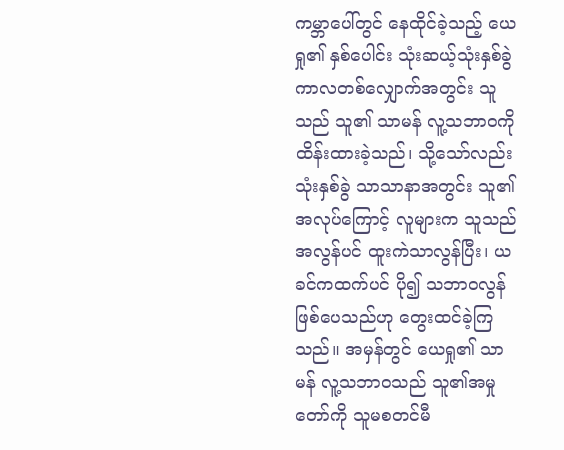ကမ္ဘာပေါ်တွင် နေထိုင်ခဲ့သည့် ယေရှု၏ နှစ်ပေါင်း သုံးဆယ့်သုံးနှစ်ခွဲ ကာလတစ်လျှောက်အတွင်း သူသည် သူ၏ သာမန် လူ့သဘာဝကို ထိန်းထားခဲ့သည်၊ သို့သော်လည်း သုံးနှစ်ခွဲ သာသာနာအတွင်း သူ၏အလုပ်ကြောင့် လူများက သူသည် အလွန်ပင် ထူးကဲသာလွန်ပြီး၊ ယခင်ကထက်ပင် ပို၍ သဘာ၀လွန်ဖြစ်ပေသည်ဟု တွေးထင်ခဲ့ကြသည်။ အမှန်တွင် ယေရှု၏ သာမန် လူ့သဘာဝသည် သူ၏အမှုတော်ကို သူမစတင်မီ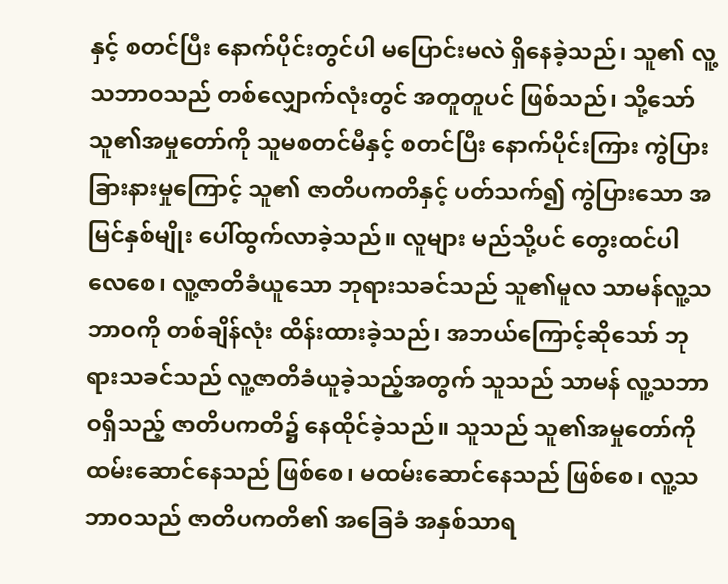နှင့် စတင်ပြီး နောက်ပိုင်းတွင်ပါ မပြောင်းမလဲ ရှိနေခဲ့သည်၊ သူ၏ လူ့သဘာဝသည် တစ်လျှောက်လုံးတွင် အတူတူပင် ဖြစ်သည်၊ သို့သော် သူ၏အမှုတော်ကို သူမစတင်မီနှင့် စတင်ပြီး နောက်ပိုင်းကြား ကွဲပြားခြားနားမှုကြောင့် သူ၏ ဇာတိပကတိနှင့် ပတ်သက်၍ ကွဲပြားသော အမြင်နှစ်မျိုး ပေါ်ထွက်လာခဲ့သည်။ လူများ မည်သို့ပင် တွေးထင်ပါလေစေ၊ လူ့ဇာတိခံယူသော ဘုရားသခင်သည် သူ၏မူလ သာမန်လူ့သဘာဝကို တစ်ချိန်လုံး ထိန်းထားခဲ့သည်၊ အဘယ်ကြောင့်ဆိုသော် ဘုရားသခင်သည် လူ့ဇာတိခံယူခဲ့သည့်အတွက် သူသည် သာမန် လူ့သဘာဝရှိသည့် ဇာတိပကတိ၌ နေထိုင်ခဲ့သည်။ သူသည် သူ၏အမှုတော်ကို ထမ်းဆောင်နေသည် ဖြစ်စေ၊ မထမ်းဆောင်နေသည် ဖြစ်စေ၊ လူ့သဘာဝသည် ဇာတိပကတိ၏ အခြေခံ အနှစ်သာရ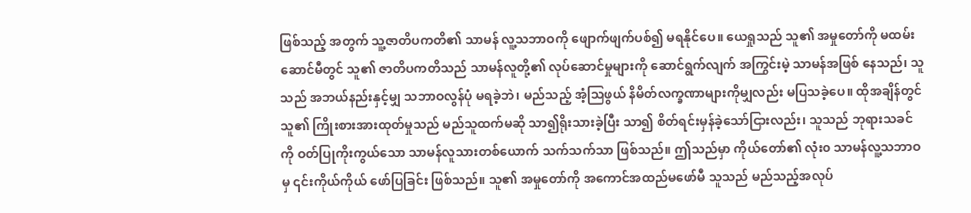ဖြစ်သည့် အတွက် သူ့ဇာတိပကတိ၏ သာမန် လူ့သဘာဝကို ဖျောက်ဖျက်ပစ်၍ မရနိုင်ပေ။ ယေရှုသည် သူ၏ အမှုတော်ကို မထမ်းဆောင်မီတွင် သူ၏ ဇာတိပကတိသည် သာမန်လူတို့၏ လုပ်ဆောင်မှုများကို ဆောင်ရွက်လျက် အကြွင်းမဲ့ သာမန်အဖြစ် နေသည်၊ သူသည် အဘယ်နည်းနှင့်မျှ သဘာဝလွန်ပုံ မရခဲ့ဘဲ၊ မည်သည့် အံ့သြဖွယ် နိမိတ်လက္ခဏာများကိုမျှလည်း မပြသခဲ့ပေ။ ထိုအချိန်တွင် သူ၏ ကြိုးစားအားထုတ်မှုသည် မည်သူထက်မဆို သာ၍ရိုးသားခဲ့ပြီး သာ၍ စိတ်ရင်းမှန်ခဲ့သော်ငြားလည်း၊ သူသည် ဘုရားသခင်ကို ဝတ်ပြုကိုးကွယ်သော သာမန်လူသားတစ်ယောက် သက်သက်သာ ဖြစ်သည်။ ဤသည်မှာ ကိုယ်တော်၏ လုံး၀ သာမန်လူ့သဘာဝမှ ၎င်းကိုယ်ကိုယ် ဖော်ပြခြင်း ဖြစ်သည်။ သူ၏ အမှုတော်ကို အကောင်အထည်မဖော်မီ သူသည် မည်သည့်အလုပ်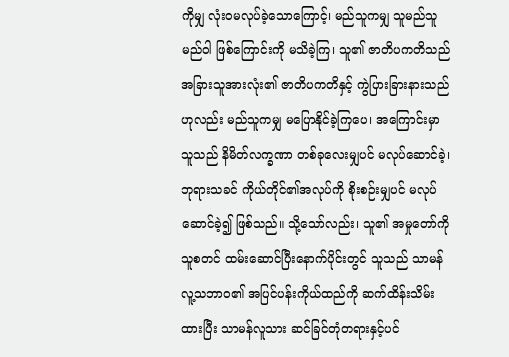ကိုမျှ လုံးဝမလုပ်ခဲ့သောကြောင့်၊ မည်သူကမျှ သူမည်သူမည်ဝါ ဖြစ်ကြောင်းကို မသိခဲ့ကြ၊ သူ၏ ဇာတိပကတိသည် အခြားသူအားလုံး၏ ဇာတိပကတိနှင့် ကွဲပြားခြားနားသည်ဟုလည်း မည်သူကမျှ မပြောနိုင်ခဲ့ကြပေ၊ အကြောင်းမှာ သူသည် နိမိတ်လက္ခဏာ တစ်ခုလေးမျှပင် မလုပ်ဆောင်ခဲ့၊ ဘုရားသခင် ကိုယ်တိုင်၏အလုပ်ကို စိုးစဉ်းမျှပင် မလုပ်ဆောင်ခဲ့၍ ဖြစ်သည်။ သို့သော်လည်း၊ သူ၏ အမှုတော်ကို သူစတင် ထမ်းဆောင်ပြီးနောက်ပိုင်းတွင် သူသည် သာမန် လူ့သဘာဝ၏ အပြင်ပန်းကိုယ်ထည်ကို ဆက်ထိန်းသိမ်းထားပြီး သာမန်လူသား ဆင်ခြင်တုံတရားနှင့်ပင်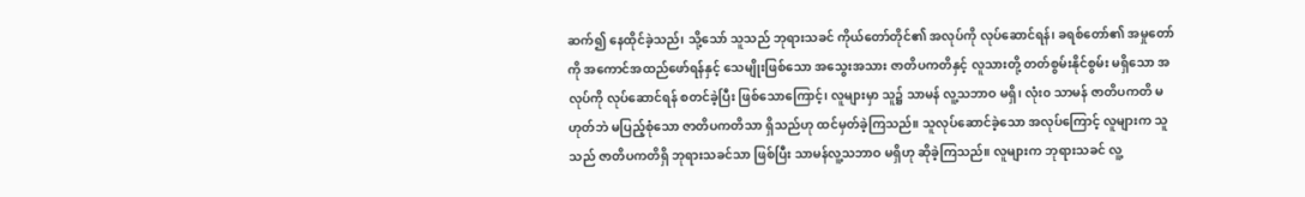ဆက်၍ နေထိုင်ခဲ့သည်၊ သို့သော် သူသည် ဘုရားသခင် ကိုယ်တော်တိုင်၏ အလုပ်ကို လုပ်ဆောင်ရန်၊ ခရစ်တော်၏ အမှုတော်ကို အကောင်အထည်ဖော်ရန်နှင့် သေမျိုးဖြစ်သော အသွေးအသား ဇာတိပကတိနှင့် လူသားတို့ တတ်စွမ်းနိုင်စွမ်း မရှိသော အလုပ်ကို လုပ်ဆောင်ရန် စတင်ခဲ့ပြီး ဖြစ်သောကြောင့်၊ လူများမှာ သူ၌ သာမန် လူ့သဘာဝ မရှိ၊ လုံး၀ သာမန် ဇာတိပကတိ မဟုတ်ဘဲ မပြည့်စုံသော ဇာတိပကတိသာ ရှိသည်ဟု ထင်မှတ်ခဲ့ကြသည်။ သူလုပ်ဆောင်ခဲ့သော အလုပ်ကြောင့် လူများက သူသည် ဇာတိပကတိရှိ ဘုရားသခင်သာ ဖြစ်ပြီး သာမန်လူ့သဘာဝ မရှိဟု ဆိုခဲ့ကြသည်။ လူများက ဘုရားသခင် လူ့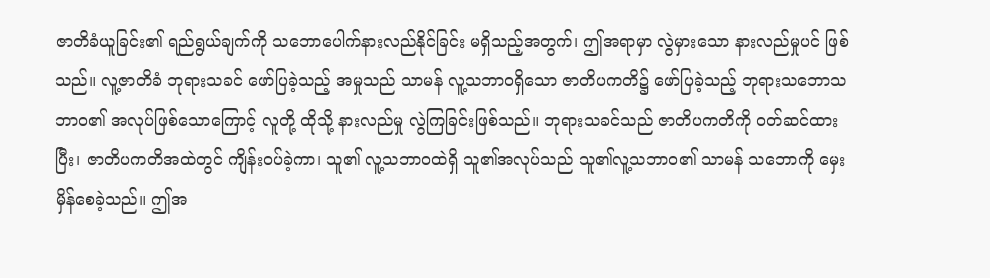ဇာတိခံယူခြင်း၏ ရည်ရွယ်ချက်ကို သဘောပေါက်နားလည်နိုင်ခြင်း မရှိသည့်အတွက်၊ ဤအရာမှာ လွဲမှားသော နားလည်မှုပင် ဖြစ်သည်။ လူ့ဇာတိခံ ဘုရားသခင် ဖော်ပြခဲ့သည့် အမှုသည် သာမန် လူ့သဘာဝရှိသော ဇာတိပကတိ၌ ဖော်ပြခဲ့သည့် ဘုရားသဘောသဘာဝ၏ အလုပ်ဖြစ်သောကြောင့် လူတို့ ထိုသို့ နားလည်မှု လွဲကြခြင်းဖြစ်သည်။ ဘုရားသခင်သည် ဇာတိပကတိကို ၀တ်ဆင်ထားပြီး၊ ဇာတိပကတိအထဲတွင် ကျိန်းဝပ်ခဲ့ကာ၊ သူ၏ လူ့သဘာဝထဲရှိ သူ၏အလုပ်သည် သူ၏လူ့သဘာဝ၏ သာမန် သဘောကို မှေးမှိန်စေခဲ့သည်။ ဤအ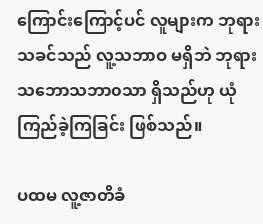ကြောင်းကြောင့်ပင် လူများက ဘုရားသခင်သည် လူ့သဘာဝ မရှိဘဲ ဘုရားသဘောသဘာ၀သာ ရှိသည်ဟု ယုံကြည်ခဲ့ကြခြင်း ဖြစ်သည်။

ပထမ လူ့ဇာတိခံ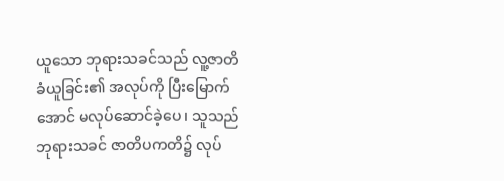ယူသော ဘုရားသခင်သည် လူ့ဇာတိခံယူခြင်း၏ အလုပ်ကို ပြီးမြောက်အောင် မလုပ်ဆောင်ခဲ့ပေ၊ သူသည် ဘုရားသခင် ဇာတိပကတိ၌ လုပ်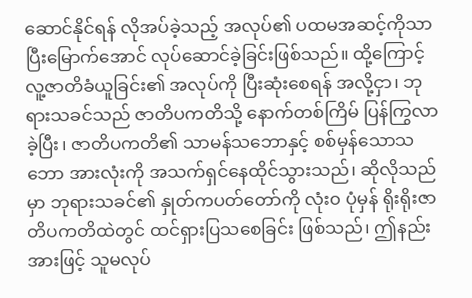ဆောင်နိုင်ရန် လိုအပ်ခဲ့သည့် အလုပ်၏ ပထမအဆင့်ကိုသာ ပြီးမြောက်အောင် လုပ်ဆောင်ခဲ့ခြင်းဖြစ်သည်။ ထို့ကြောင့် လူ့ဇာတိခံယူခြင်း၏ အလုပ်ကို ပြီးဆုံးစေရန် အလို့ငှာ၊ ဘုရားသခင်သည် ဇာတိပကတိသို့ နောက်တစ်ကြိမ် ပြန်ကြွလာခဲ့ပြီး၊ ဇာတိပကတိ၏ သာမန်သဘောနှင့် စစ်မှန်သောသဘော အားလုံးကို အသက်ရှင်နေထိုင်သွားသည်၊ ဆိုလိုသည်မှာ ဘုရားသခင်၏ နှုတ်ကပတ်တော်ကို လုံး၀ ပုံမှန် ရိုးရိုးဇာတိပကတိထဲတွင် ထင်ရှားပြသစေခြင်း ဖြစ်သည်၊ ဤနည်းအားဖြင့် သူမလုပ်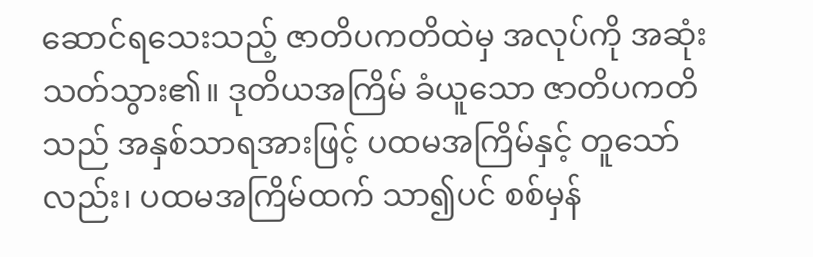ဆောင်ရသေးသည့် ဇာတိပကတိထဲမှ အလုပ်ကို အဆုံးသတ်သွား၏။ ဒုတိယအကြိမ် ခံယူသော ဇာတိပကတိသည် အနှစ်သာရအားဖြင့် ပထမအကြိမ်နှင့် တူသော်လည်း၊ ပထမအကြိမ်ထက် သာ၍ပင် စစ်မှန်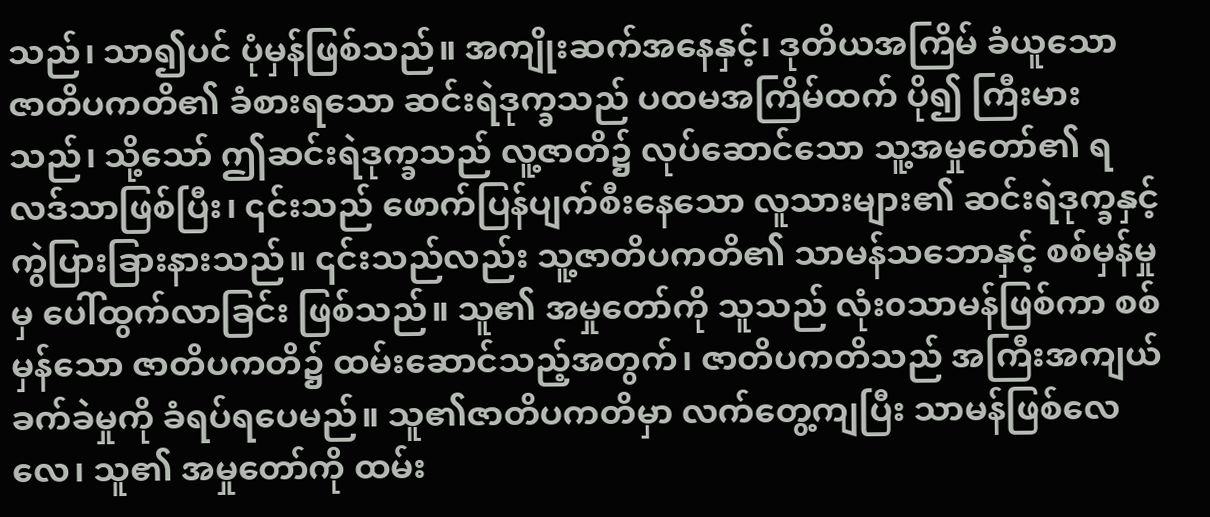သည်၊ သာ၍ပင် ပုံမှန်ဖြစ်သည်။ အကျိုးဆက်အနေနှင့်၊ ဒုတိယအကြိမ် ခံယူသော ဇာတိပကတိ၏ ခံစားရသော ဆင်းရဲဒုက္ခသည် ပထမအကြိမ်ထက် ပို၍ ကြီးမားသည်၊ သို့သော် ဤဆင်းရဲဒုက္ခသည် လူ့ဇာတိ၌ လုပ်ဆောင်သော သူ့အမှုတော်၏ ရလဒ်သာဖြစ်ပြီး၊ ၎င်းသည် ဖောက်ပြန်ပျက်စီးနေသော လူသားများ၏ ဆင်းရဲဒုက္ခနှင့် ကွဲပြားခြားနားသည်။ ၎င်းသည်လည်း သူ့ဇာတိပကတိ၏ သာမန်သဘောနှင့် စစ်မှန်မှုမှ ပေါ်ထွက်လာခြင်း ဖြစ်သည်။ သူ၏ အမှုတော်ကို သူသည် လုံး၀သာမန်ဖြစ်ကာ စစ်မှန်သော ဇာတိပကတိ၌ ထမ်းဆောင်သည့်အတွက်၊ ဇာတိပကတိသည် အကြီးအကျယ် ခက်ခဲမှုကို ခံရပ်ရပေမည်။ သူ၏ဇာတိပကတိမှာ လက်တွေ့ကျပြီး သာမန်ဖြစ်လေလေ၊ သူ၏ အမှုတော်ကို ထမ်း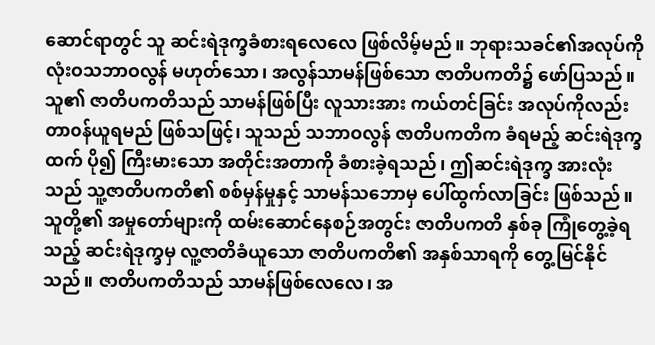ဆောင်ရာတွင် သူ ဆင်းရဲဒုက္ခခံစားရလေလေ ဖြစ်လိမ့်မည်။ ဘုရားသခင်၏အလုပ်ကို လုံးဝသဘာဝလွန် မဟုတ်သော၊ အလွန်သာမန်ဖြစ်သော ဇာတိပကတိ၌ ဖော်ပြသည်။ သူ၏ ဇာတိပကတိသည် သာမန်ဖြစ်ပြီး လူသားအား ကယ်တင်ခြင်း အလုပ်ကိုလည်း တာ၀န်ယူရမည် ဖြစ်သဖြင့်၊ သူသည် သဘာဝလွန် ဇာတိပကတိက ခံရမည့် ဆင်းရဲဒုက္ခထက် ပို၍ ကြီးမားသော အတိုင်းအတာကို ခံစားခဲ့ရသည်၊ ဤဆင်းရဲဒုက္ခ အားလုံးသည် သူ့ဇာတိပကတိ၏ စစ်မှန်မှုနှင့် သာမန်သဘောမှ ပေါ်ထွက်လာခြင်း ဖြစ်သည်။ သူတို့၏ အမှုတော်များကို ထမ်းဆောင်နေစဉ်အတွင်း ဇာတိပကတိ နှစ်ခု ကြုံတွေ့ခဲ့ရသည့် ဆင်းရဲဒုက္ခမှ လူ့ဇာတိခံယူသော ဇာတိပကတိ၏ အနှစ်သာရကို တွေ့မြင်နိုင်သည်။ ဇာတိပကတိသည် သာမန်ဖြစ်လေလေ၊ အ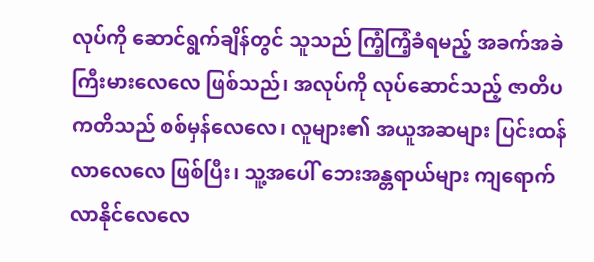လုပ်ကို ဆောင်ရွက်ချိန်တွင် သူသည် ကြံ့ကြံ့ခံရမည့် အခက်အခဲ ကြီးမားလေလေ ဖြစ်သည်၊ အလုပ်ကို လုပ်ဆောင်သည့် ဇာတိပကတိသည် စစ်မှန်လေလေ၊ လူများ၏ အယူအဆများ ပြင်းထန်လာလေလေ ဖြစ်ပြီး၊ သူ့အပေါ် ဘေးအန္တရာယ်များ ကျရောက်လာနိုင်လေလေ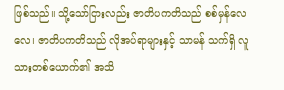ဖြစ်သည်။ သို့သော်ငြားလည်း ဇာတိပကတိသည် စစ်မှန်လေလေ၊ ဇာတိပကတိသည် လိုအပ်ရာများနှင့် သာမန် သက်ရှိ လူသားတစ်ယောက်၏ အသိ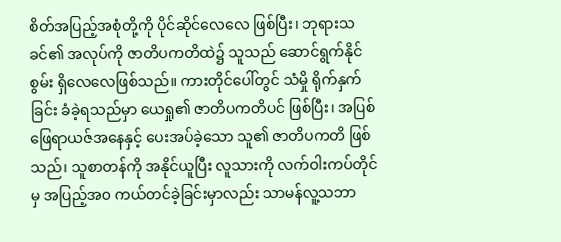စိတ်အပြည့်အစုံတို့ကို ပိုင်ဆိုင်လေလေ ဖြစ်ပြီး၊ ဘုရားသခင်၏ အလုပ်ကို ဇာတိပကတိထဲ၌ သူသည် ဆောင်ရွက်နိုင်စွမ်း ရှိလေလေဖြစ်သည်။ ကားတိုင်ပေါ်တွင် သံမှို ရိုက်နှက်ခြင်း ခံခဲ့ရသည်မှာ ယေရှု၏ ဇာတိပကတိပင် ဖြစ်ပြီး၊ အပြစ်ဖြေရာယဇ်အနေနှင့် ပေးအပ်ခဲ့သော သူ၏ ဇာတိပကတိ ဖြစ်သည်၊ သူစာတန်ကို အနိုင်ယူပြီး လူသားကို လက်ဝါးကပ်တိုင်မှ အပြည့်အ၀ ကယ်တင်ခဲ့ခြင်းမှာလည်း သာမန်လူ့သဘာ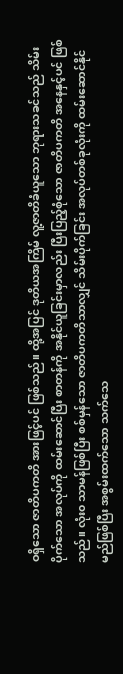ဝရှိသော ဇာတိပကတိ အားဖြင့်ပင် ဖြစ်သည်။ ထို့အပြင် ဒုတိယအကြိမ် လူ့ဇာတိခံယူသော ဘုရားသခင်သည် သိမ်းပိုက်သော အလုပ်ကို ထမ်းဆောင်ပြီး စာတန်ကို အနိုင်ယူခြင်းမှာလည်း ပြီးပြည့်စုံသော ဇာတိပကတိ အနေနှင့်ပင် ဖြစ်သည်။ လုံး၀ သာမန်ဖြစ်ပြီး စစ်မှန်သော ဇာတိပကတိသာလျှင် သိမ်းပိုက်ခြင်း အလုပ်တစ်ခုလုံးကို ထမ်းဆောင်နိုင်မည်ဖြစ်ပြီး အစွမ်းထက်သော သက်သေ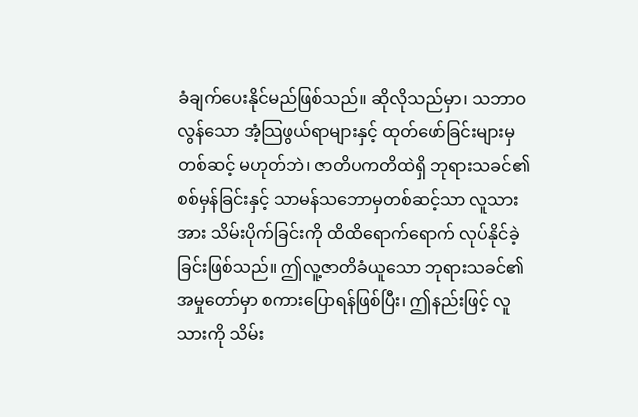ခံချက်ပေးနိုင်မည်ဖြစ်သည်။ ဆိုလိုသည်မှာ၊ သဘာဝလွန်သော အံ့သြဖွယ်ရာများနှင့် ထုတ်ဖော်ခြင်းများမှတစ်ဆင့် မဟုတ်ဘဲ၊ ဇာတိပကတိထဲရှိ ဘုရားသခင်၏ စစ်မှန်ခြင်းနှင့် သာမန်သဘောမှတစ်ဆင့်သာ လူသားအား သိမ်းပိုက်ခြင်းကို ထိထိရောက်ရောက် လုပ်နိုင်ခဲ့ခြင်းဖြစ်သည်။ ဤလူ့ဇာတိခံယူသော ဘုရားသခင်၏ အမှုတော်မှာ စကားပြောရန်ဖြစ်ပြီး၊ ဤနည်းဖြင့် လူသားကို သိမ်း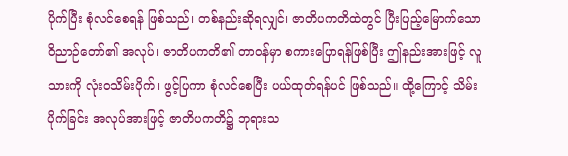ပိုက်ပြီး စုံလင်စေရန် ဖြစ်သည်၊ တစ်နည်းဆိုရလျှင်၊ ဇာတိပကတိထဲတွင် ပြီးပြည့်မြောက်သော ဝိညာဉ်တော်၏ အလုပ်၊ ဇာတိပကတိ၏ တာဝန်မှာ စကားပြောရန်ဖြစ်ပြီး ဤနည်းအားဖြင့် လူသားကို လုံးဝသိမ်းပိုက်၊ ဖွင့်ပြကာ စုံလင်စေပြီး ပယ်ထုတ်ရန်ပင် ဖြစ်သည်။ ထို့ကြောင့် သိမ်းပိုက်ခြင်း အလုပ်အားဖြင့် ဇာတိပကတိ၌ ဘုရားသ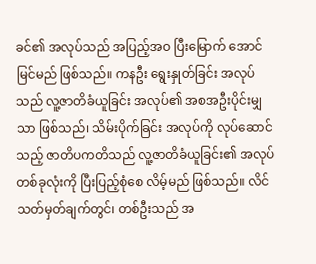ခင်၏ အလုပ်သည် အပြည့်အဝ ပြီးမြောက် အောင်မြင်မည် ဖြစ်သည်။ ကနဦး ရွေးနှုတ်ခြင်း အလုပ်သည် လူ့ဇာတိခံယူခြင်း အလုပ်၏ အစအဦးပိုင်းမျှသာ ဖြစ်သည်၊ သိမ်းပိုက်ခြင်း အလုပ်ကို လုပ်ဆောင်သည့် ဇာတိပကတိသည် လူ့ဇာတိခံယူခြင်း၏ အလုပ်တစ်ခုလုံးကို ပြီးပြည့်စုံစေ လိမ့်မည် ဖြစ်သည်။ လိင်သတ်မှတ်ချက်တွင်၊ တစ်ဦးသည် အ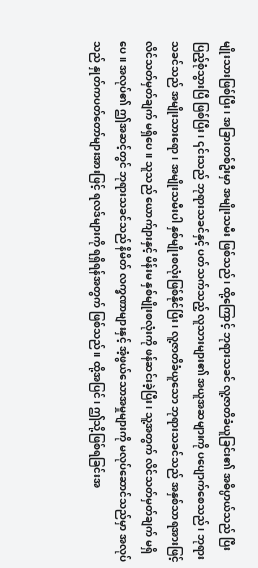မျိုးသားဖြစ်ပြီး၊ အခြားတစ်ဦးမှာ အမျိုးသမီး ဖြစ်သည်၊ ထို့ကြောင့် ဘုရားသခင် လူ့ဇာတိခံယူခြင်း၏ အဓိပ္ပာယ်သည် ပြီးပြည့်စုံသွားပြီ ဖြစ်ပြီး၊ ၎င်းသည် ဘုရားသခင်နှင့် ပတ်သက်သည့် လူသားများ၏ အယူအဆများကို ပပျောက်စေသည်၊ ဘုရားသခင်သည် အမျိုးသားရော၊ အမျိုးသမီးပါ နှစ်မျိုးစလုံးဖြစ်နိုင်ပြီး၊ လူ့ဇာတိခံယူသော ဘုရားသခင်သည် အနှစ်သာရအားဖြင့် လိင်သတ်မှတ်ချက် မရှိပေ။ သူသည် ယောက်ျားနှင့် မိန်းမ နှစ်မျိုးစလုံးကို ဖန်ဆင်းခဲ့ပြီး၊ သူ့အတွက် လိင်သတ်မှတ်ချက် မရှိပေ။ အလုပ်၏ ဤအဆင့်တွင် ဘုရားသခင်သည် နိမိတ် လက္ခဏာများနှင့် အံ့ဖွယ်သောအမှုများကို မလုပ်ဆောင်သည်မှာ အလုပ်သည် နှုတ်ကပတ်တော်များအားဖြင့် ရလဒ်များကို ရရှိရန်အတွက် ဖြစ်သည်။ ထို့အပြင်၊ ဤသို့ဖြစ်ရခြင်းအ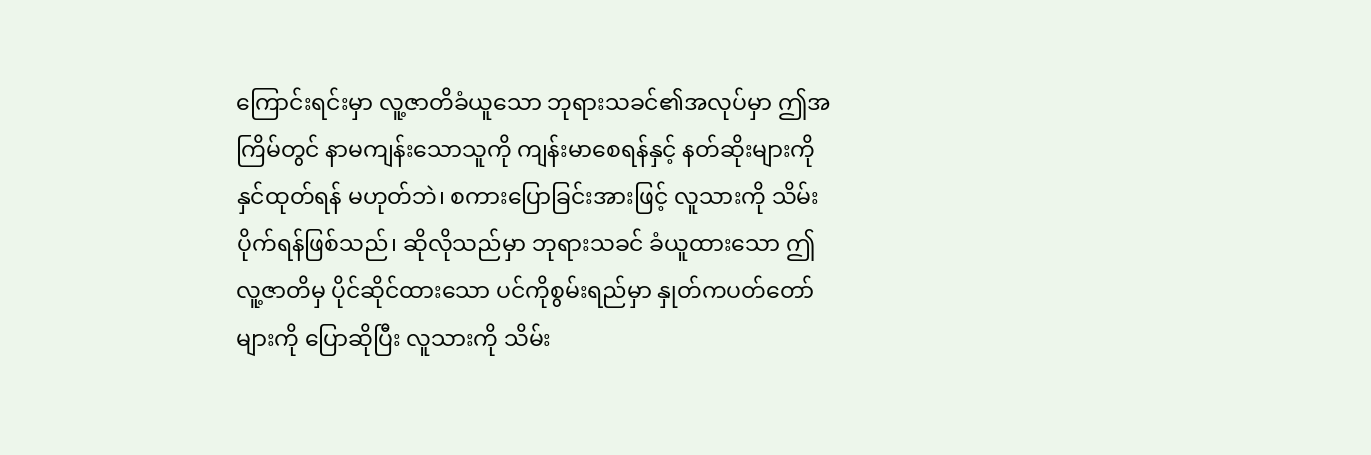ကြောင်းရင်းမှာ လူ့ဇာတိခံယူသော ဘုရားသခင်၏အလုပ်မှာ ဤအကြိမ်တွင် နာမကျန်းသောသူကို ကျန်းမာစေရန်နှင့် နတ်ဆိုးများကို နှင်ထုတ်ရန် မဟုတ်ဘဲ၊ စကားပြောခြင်းအားဖြင့် လူသားကို သိမ်းပိုက်ရန်ဖြစ်သည်၊ ဆိုလိုသည်မှာ ဘုရားသခင် ခံယူထားသော ဤလူ့ဇာတိမှ ပိုင်ဆိုင်ထားသော ပင်ကိုစွမ်းရည်မှာ နှုတ်ကပတ်တော်များကို ပြောဆိုပြီး လူသားကို သိမ်း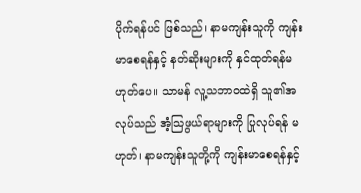ပိုက်ရန်ပင် ဖြစ်သည်၊ နာမကျန်းသူကို ကျန်းမာစေရန်နှင့် နတ်ဆိုးများကို နှင်ထုတ်ရန်မဟုတ်ပေ။ သာမန် လူ့သဘာဝထဲရှိ သူ၏အလုပ်သည် အံ့သြဖွယ်ရာများကို ပြုလုပ်ရန် မဟုတ်၊ နာမကျန်းသူတို့ကို ကျန်းမာစေရန်နှင့်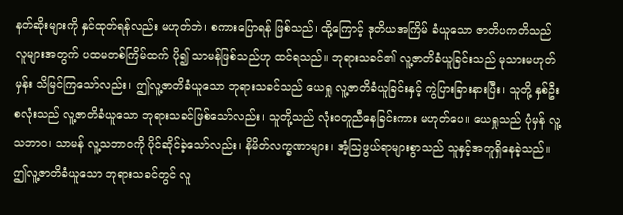နတ်ဆိုးများကို နှင်ထုတ်ရန်လည်း မဟုတ်ဘဲ၊ စကားပြောရန် ဖြစ်သည်၊ ထို့ကြောင့် ဒုတိယအကြိမ် ခံယူသော ဇာတိပကတိသည် လူများအတွက် ပထမတစ်ကြိမ်ထက် ပို၍ သာမန်ဖြစ်သည်ဟု ထင်ရသည်။ ဘုရားသခင်၏ လူ့ဇာတိခံယူခြင်းသည် မုသားမဟုတ်မှန်း သိမြင်ကြသော်လည်း၊ ဤလူ့ဇာတိခံယူသော ဘုရားသခင်သည် ယေရှု လူ့ဇာတိခံယူခြင်းနှင့် ကွဲပြားခြားနားပြီး၊ သူတို့ နှစ်ဦးစလုံးသည် လူ့ဇာတိခံယူသော ဘုရားသခင်ဖြစ်သော်လည်း၊ သူတို့သည် လုံး၀တူညီနေခြင်းကား မဟုတ်ပေ။ ယေရှုသည် ပုံမှန် လူ့သဘာဝ၊ သာမန် လူ့သဘာဝကို ပိုင်ဆိုင်ခဲ့သော်လည်း၊ နိမိတ်လက္ခဏာများ၊ အံ့သြဖွယ်ရာများစွာသည် သူနှင့်အတူရှိနေခဲ့သည်။ ဤလူ့ဇာတိခံယူသော ဘုရားသခင်တွင် လူ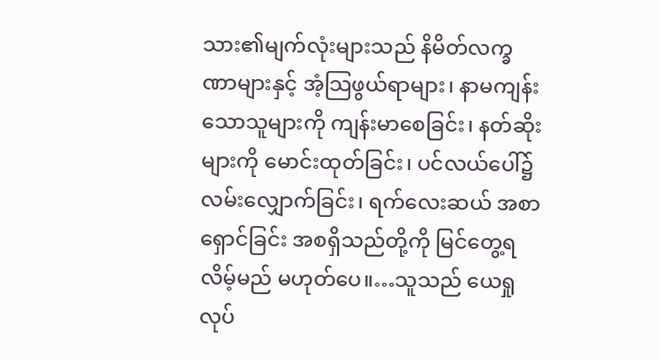သား၏မျက်လုံးများသည် နိမိတ်လက္ခဏာများနှင့် အံ့သြဖွယ်ရာများ၊ နာမကျန်းသောသူများကို ကျန်းမာစေခြင်း၊ နတ်ဆိုးများကို မောင်းထုတ်ခြင်း၊ ပင်လယ်ပေါ်၌ လမ်းလျှောက်ခြင်း၊ ရက်လေးဆယ် အစာရှောင်ခြင်း အစရှိသည်တို့ကို မြင်တွေ့ရလိမ့်မည် မဟုတ်ပေ။…သူသည် ယေရှု လုပ်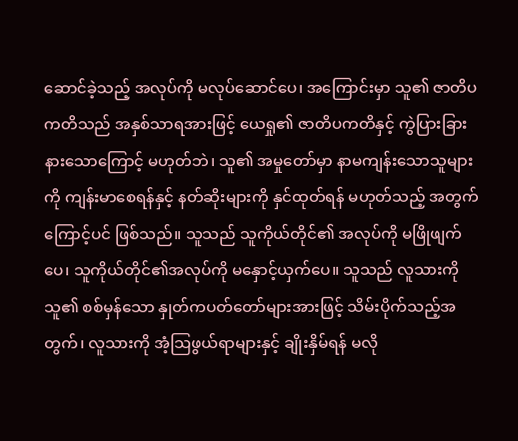ဆောင်ခဲ့သည့် အလုပ်ကို မလုပ်ဆောင်ပေ၊ အကြောင်းမှာ သူ၏ ဇာတိပကတိသည် အနှစ်သာရအားဖြင့် ယေရှု၏ ဇာတိပကတိနှင့် ကွဲပြားခြားနားသောကြောင့် မဟုတ်ဘဲ၊ သူ၏ အမှုတော်မှာ နာမကျန်းသောသူများကို ကျန်းမာစေရန်နှင့် နတ်ဆိုးများကို နှင်ထုတ်ရန် မဟုတ်သည့် အတွက်ကြောင့်ပင် ဖြစ်သည်။ သူသည် သူကိုယ်တိုင်၏ အလုပ်ကို မဖြိုဖျက်ပေ၊ သူကိုယ်တိုင်၏အလုပ်ကို မနှောင့်ယှက်ပေ။ သူသည် လူသားကို သူ၏ စစ်မှန်သော နှုတ်ကပတ်တော်များအားဖြင့် သိမ်းပိုက်သည့်အတွက်၊ လူသားကို အံ့သြဖွယ်ရာများနှင့် ချိုးနှိမ်ရန် မလို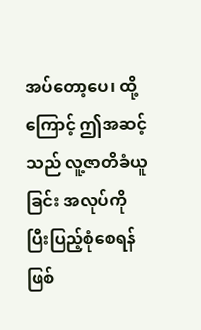အပ်တော့ပေ၊ ထို့ကြောင့် ဤအဆင့်သည် လူ့ဇာတိခံယူခြင်း အလုပ်ကို ပြီးပြည့်စုံစေရန် ဖြစ်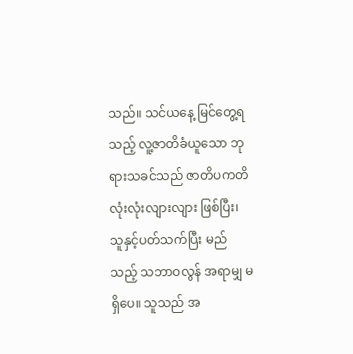သည်။ သင်ယနေ့ မြင်တွေ့ရသည့် လူ့ဇာတိခံယူသော ဘုရားသခင်သည် ဇာတိပကတိ လုံးလုံးလျားလျား ဖြစ်ပြီး၊ သူနှင့်ပတ်သက်ပြီး မည်သည့် သဘာဝလွန် အရာမျှ မရှိပေ။ သူသည် အ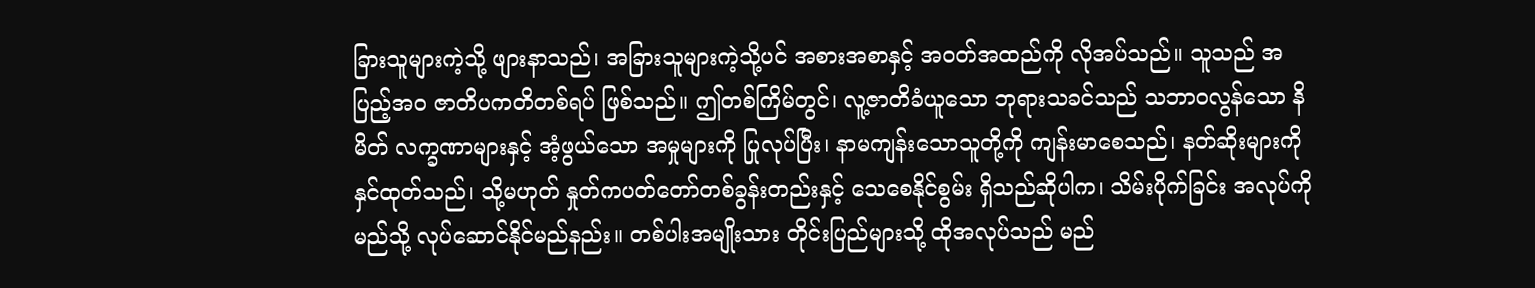ခြားသူများကဲ့သို့ ဖျားနာသည်၊ အခြားသူများကဲ့သို့ပင် အစားအစာနှင့် အဝတ်အထည်ကို လိုအပ်သည်။ သူသည် အပြည့်အ၀ ဇာတိပကတိတစ်ရပ် ဖြစ်သည်။ ဤတစ်ကြိမ်တွင်၊ လူ့ဇာတိခံယူသော ဘုရားသခင်သည် သဘာဝလွန်သော နိမိတ် လက္ခဏာများနှင့် အံ့ဖွယ်သော အမှုများကို ပြုလုပ်ပြီး၊ နာမကျန်းသောသူတို့ကို ကျန်းမာစေသည်၊ နတ်ဆိုးများကို နှင်ထုတ်သည်၊ သို့မဟုတ် နှုတ်ကပတ်တော်တစ်ခွန်းတည်းနှင့် သေစေနိုင်စွမ်း ရှိသည်ဆိုပါက၊ သိမ်းပိုက်ခြင်း အလုပ်ကို မည်သို့ လုပ်ဆောင်နိုင်မည်နည်း။ တစ်ပါးအမျိုးသား တိုင်းပြည်များသို့ ထိုအလုပ်သည် မည်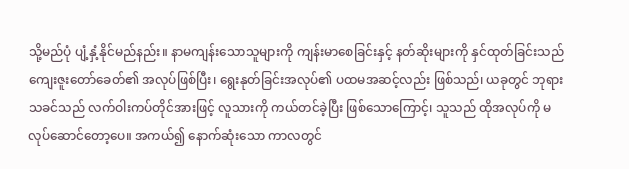သို့မည်ပုံ ပျံ့နှံ့နိုင်မည်နည်း။ နာမကျန်းသောသူများကို ကျန်းမာစေခြင်းနှင့် နတ်ဆိုးများကို နှင်ထုတ်ခြင်းသည် ကျေးဇူးတော်ခေတ်၏ အလုပ်ဖြစ်ပြီး၊ ရွေးနုတ်ခြင်းအလုပ်၏ ပထမအဆင့်လည်း ဖြစ်သည်၊ ယခုတွင် ဘုရားသခင်သည် လက်ဝါးကပ်တိုင်အားဖြင့် လူသားကို ကယ်တင်ခဲ့ပြီး ဖြစ်သောကြောင့်၊ သူသည် ထိုအလုပ်ကို မလုပ်ဆောင်တော့ပေ။ အကယ်၍ နောက်ဆုံးသော ကာလတွင်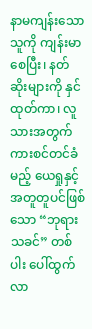နာမကျန်းသောသူကို ကျန်းမာစေပြီး၊ နတ်ဆိုးများကို နှင်ထုတ်ကာ၊ လူသားအတွက် ကားစင်တင်ခံမည့် ယေရှုနှင့် အတူတူပင်ဖြစ်သော “ဘုရားသခင်” တစ်ပါး ပေါ်ထွက်လာ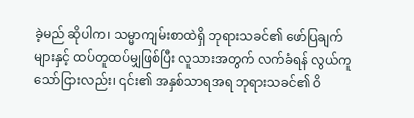ခဲ့မည် ဆိုပါက၊ သမ္မာကျမ်းစာထဲရှိ ဘုရားသခင်၏ ဖော်ပြချက်များနှင့် ထပ်တူထပ်မျှဖြစ်ပြီး လူသားအတွက် လက်ခံရန် လွယ်ကူသော်ငြားလည်း၊ ၎င်း၏ အနှစ်သာရအရ ဘုရားသခင်၏ ဝိ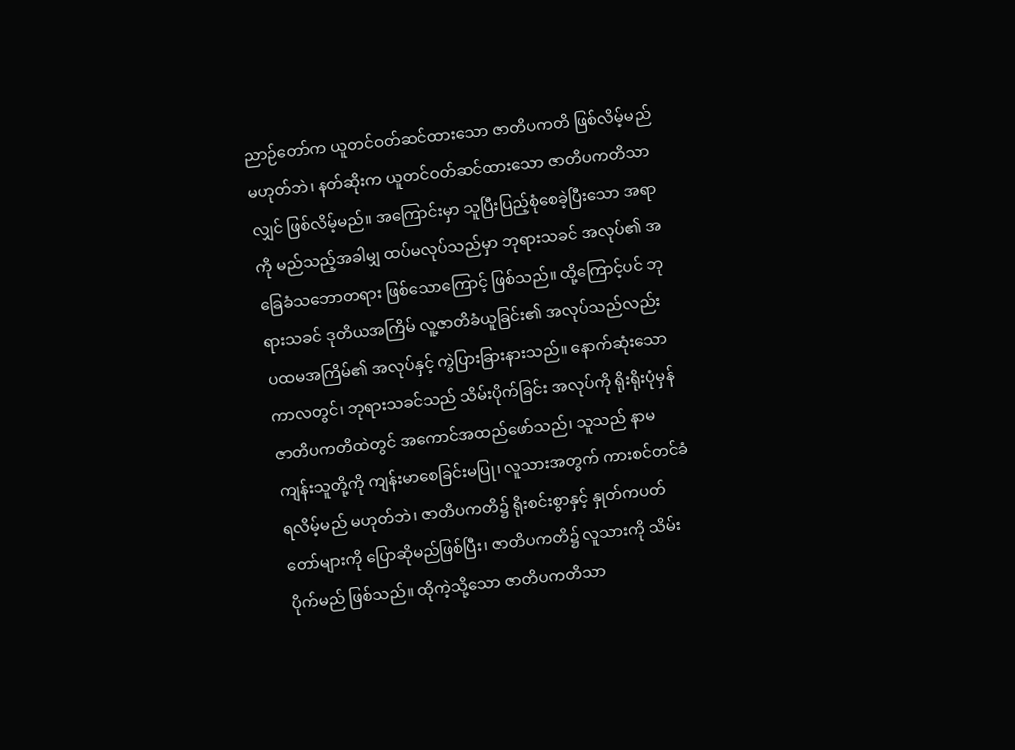ညာဉ်တော်က ယူတင်ဝတ်ဆင်ထားသော ဇာတိပကတိ ဖြစ်လိမ့်မည် မဟုတ်ဘဲ၊ နတ်ဆိုးက ယူတင်ဝတ်ဆင်ထားသော ဇာတိပကတိသာလျှင် ဖြစ်လိမ့်မည်။ အကြောင်းမှာ သူပြီးပြည့်စုံစေခဲ့ပြီးသော အရာကို မည်သည့်အခါမျှ ထပ်မလုပ်သည်မှာ ဘုရားသခင် အလုပ်၏ အခြေခံသဘောတရား ဖြစ်သောကြောင့် ဖြစ်သည်။ ထို့ကြောင့်ပင် ဘုရားသခင် ဒုတိယအကြိမ် လူ့ဇာတိခံယူခြင်း၏ အလုပ်သည်လည်း ပထမအကြိမ်၏ အလုပ်နှင့် ကွဲပြားခြားနားသည်။ နောက်ဆုံးသော ကာလတွင်၊ ဘုရားသခင်သည် သိမ်းပိုက်ခြင်း အလုပ်ကို ရိုးရိုးပုံမှန် ဇာတိပကတိထဲတွင် အကောင်အထည်ဖော်သည်၊ သူသည် နာမကျန်းသူတို့ကို ကျန်းမာစေခြင်းမပြု၊ လူသားအတွက် ကားစင်တင်ခံရလိမ့်မည် မဟုတ်ဘဲ၊ ဇာတိပကတိ၌ ရိုးစင်းစွာနှင့် နှုတ်ကပတ်တော်များကို ပြောဆိုမည်ဖြစ်ပြီး၊ ဇာတိပကတိ၌ လူသားကို သိမ်းပိုက်မည် ဖြစ်သည်။ ထိုကဲ့သို့သော ဇာတိပကတိသာ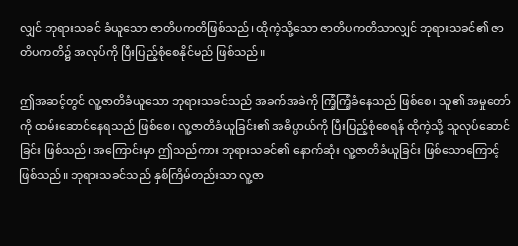လျှင် ဘုရားသခင် ခံယူသော ဇာတိပကတိဖြစ်သည်၊ ထိုကဲ့သို့သော ဇာတိပကတိသာလျှင် ဘုရားသခင်၏ ဇာတိပကတိ၌ အလုပ်ကို ပြီးပြည့်စုံစေနိုင်မည် ဖြစ်သည်။

ဤအဆင့်တွင် လူ့ဇာတိခံယူသော ဘုရားသခင်သည် အခက်အခဲကို ကြံ့ကြံ့ခံနေသည် ဖြစ်စေ၊ သူ၏ အမှုတော်ကို ထမ်းဆောင်နေရသည် ဖြစ်စေ၊ လူ့ဇာတိခံယူခြင်း၏ အဓိပ္ပာယ်ကို ပြီးပြည့်စုံစေရန် ထိုကဲ့သို့ သူလုပ်ဆောင်ခြင်း ဖြစ်သည်၊ အကြောင်းမှာ ဤသည်ကား ဘုရားသခင်၏ နောက်ဆုံး လူ့ဇာတိခံယူခြင်း ဖြစ်သောကြောင့် ဖြစ်သည်။ ဘုရားသခင်သည် နှစ်ကြိမ်တည်းသာ လူ့ဇာ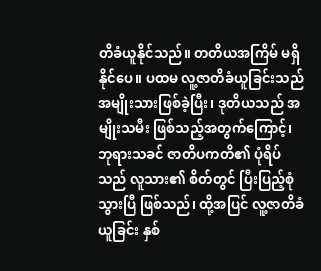တိခံယူနိုင်သည်။ တတိယအကြိမ် မရှိနိုင်ပေ။ ပထမ လူ့ဇာတိခံယူခြင်းသည် အမျိုးသားဖြစ်ခဲ့ပြီး၊ ဒုတိယသည် အမျိုးသမီး ဖြစ်သည့်အတွက်ကြောင့်၊ ဘုရားသခင် ဇာတိပကတိ၏ ပုံရိပ်သည် လူသား၏ စိတ်တွင် ပြီးပြည့်စုံသွားပြီ ဖြစ်သည်၊ ထို့အပြင် လူ့ဇာတိခံယူခြင်း နှစ်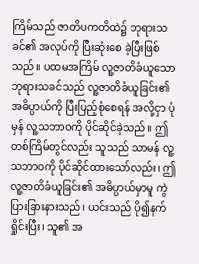ကြိမ်သည် ဇာတိပကတိထဲ၌ ဘုရားသခင်၏ အလုပ်ကို ပြီးဆုံးစေ ခဲ့ပြီးဖြစ်သည်။ ပထမအကြိမ် လူ့ဇာတိခံယူသော ဘုရားသခင်သည် လူ့ဇာတိခံယူခြင်း၏ အဓိပ္ပာယ်ကို ပြီးပြည့်စုံစေရန် အလို့ငှာ ပုံမှန် လူ့သဘာဝကို ပိုင်ဆိုင်ခဲ့သည်။ ဤတစ်ကြိမ်တွင်လည်း သူသည် သာမန် လူ့သဘာဝကို ပိုင်ဆိုင်ထားသော်လည်း၊ ဤလူ့ဇာတိခံယူခြင်း၏ အဓိပ္ပာယ်မှာမူ ကွဲပြားခြားနားသည်၊ ယင်းသည် ပို၍နက်ရှိုင်းပြီး၊ သူ၏ အ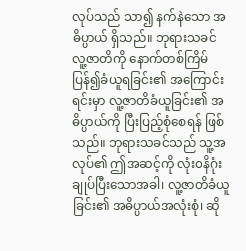လုပ်သည် သာ၍ နက်နဲသော အဓိပ္ပာယ် ရှိသည်။ ဘုရားသခင် လူ့ဇာတိကို နောက်တစ်ကြိမ် ပြန်၍ခံယူရခြင်း၏ အကြောင်းရင်းမှာ လူ့ဇာတိခံယူခြင်း၏ အဓိပ္ပာယ်ကို ပြီးပြည့်စုံစေရန် ဖြစ်သည်။ ဘုရားသခင်သည် သူ့အလုပ်၏ ဤအဆင့်ကို လုံး၀နိဂုံးချုပ်ပြီးသောအခါ၊ လူ့ဇာတိခံယူခြင်း၏ အဓိပ္ပာယ်အလုံးစုံ၊ ဆို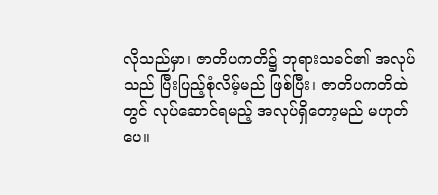လိုသည်မှာ၊ ဇာတိပကတိ၌ ဘုရားသခင်၏ အလုပ်သည် ပြီးပြည့်စုံလိမ့်မည် ဖြစ်ပြီး၊ ဇာတိပကတိထဲတွင် လုပ်ဆောင်ရမည့် အလုပ်ရှိတော့မည် မဟုတ်ပေ။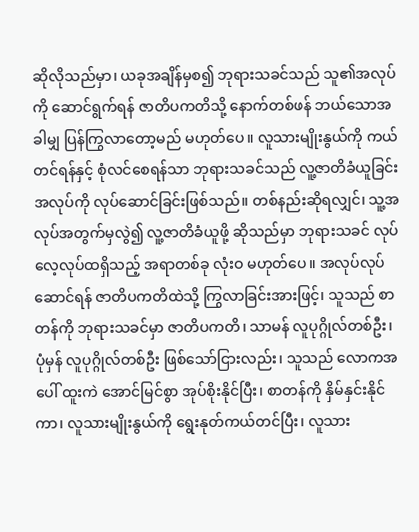ဆိုလိုသည်မှာ၊ ယခုအချိန်မှစ၍ ဘုရားသခင်သည် သူ၏အလုပ်ကို ဆောင်ရွက်ရန် ဇာတိပကတိသို့ နောက်တစ်ဖန် ဘယ်သောအခါမျှ ပြန်ကြွလာတော့မည် မဟုတ်ပေ။ လူသားမျိုးနွယ်ကို ကယ်တင်ရန်နှင့် စုံလင်စေရန်သာ ဘုရားသခင်သည် လူ့ဇာတိခံယူခြင်းအလုပ်ကို လုပ်ဆောင်ခြင်းဖြစ်သည်။ တစ်နည်းဆိုရလျှင်၊ သူ့အလုပ်အတွက်မှလွဲ၍ လူ့ဇာတိခံယူဖို့ ဆိုသည်မှာ ဘုရားသခင် လုပ်လေ့လုပ်ထရှိသည့် အရာတစ်ခု လုံးဝ မဟုတ်ပေ။ အလုပ်လုပ်ဆောင်ရန် ဇာတိပကတိထဲသို့ ကြွလာခြင်းအားဖြင့်၊ သူသည် စာတန်ကို ဘုရားသခင်မှာ ဇာတိပကတိ၊ သာမန် လူပုဂ္ဂိုလ်တစ်ဦး၊ ပုံမှန် လူပုဂ္ဂိုလ်တစ်ဦး ဖြစ်သော်ငြားလည်း၊ သူသည် လောကအပေါ် ထူးကဲ အောင်မြင်စွာ အုပ်စိုးနိုင်ပြီး၊ စာတန်ကို နှိမ်နှင်းနိုင်ကာ၊ လူသားမျိုးနွယ်ကို ရွေးနုတ်ကယ်တင်ပြီး၊ လူသား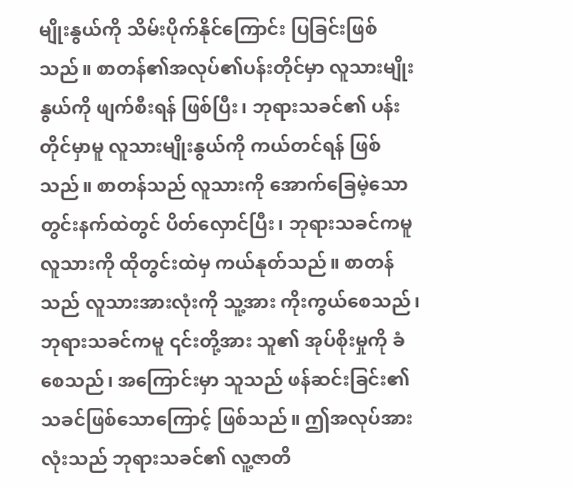မျိုးနွယ်ကို သိမ်းပိုက်နိုင်ကြောင်း ပြခြင်းဖြစ်သည်။ စာတန်၏အလုပ်၏ပန်းတိုင်မှာ လူသားမျိုးနွယ်ကို ဖျက်စီးရန် ဖြစ်ပြီး၊ ဘုရားသခင်၏ ပန်းတိုင်မှာမူ လူသားမျိုးနွယ်ကို ကယ်တင်ရန် ဖြစ်သည်။ စာတန်သည် လူသားကို အောက်ခြေမဲ့သော တွင်းနက်ထဲတွင် ပိတ်လှောင်ပြီး၊ ဘုရားသခင်ကမူ လူသားကို ထိုတွင်းထဲမှ ကယ်နုတ်သည်။ စာတန်သည် လူသားအားလုံးကို သူ့အား ကိုးကွယ်စေသည်၊ ဘုရားသခင်ကမူ ၎င်းတို့အား သူ၏ အုပ်စိုးမှုကို ခံစေသည်၊ အကြောင်းမှာ သူသည် ဖန်ဆင်းခြင်း၏ သခင်ဖြစ်သောကြောင့် ဖြစ်သည်။ ဤအလုပ်အားလုံးသည် ဘုရားသခင်၏ လူ့ဇာတိ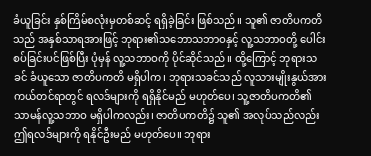ခံယူခြင်း နှစ်ကြိမ်စလုံးမှတစ်ဆင့် ရရှိခဲ့ခြင်း ဖြစ်သည်။ သူ၏ ဇာတိပကတိသည် အနှစ်သာရအားဖြင့် ဘုရား၏သဘောသဘာဝနှင့် လူ့သဘာဝတို့ ပေါင်းစပ်ခြင်းပင်ဖြစ်ပြီး ပုံမှန် လူ့သဘာဝကို ပိုင်ဆိုင်သည်။ ထို့ကြောင့် ဘုရားသခင် ခံယူသော ဇာတိပကတိ မရှိပါက၊ ဘုရားသခင်သည် လူသားမျိုးနွယ်အား ကယ်တင်ရာတွင် ရလဒ်များကို ရရှိနိုင်မည် မဟုတ်ပေ၊ သူ့ဇာတိပကတိ၏ သာမန်လူ့သဘာဝ မရှိပါကလည်း၊ ဇာတိပကတိ၌ သူ၏ အလုပ်သည်လည်း ဤရလဒ်များကို ရနိုင်ဦးမည် မဟုတ်ပေ။ ဘုရား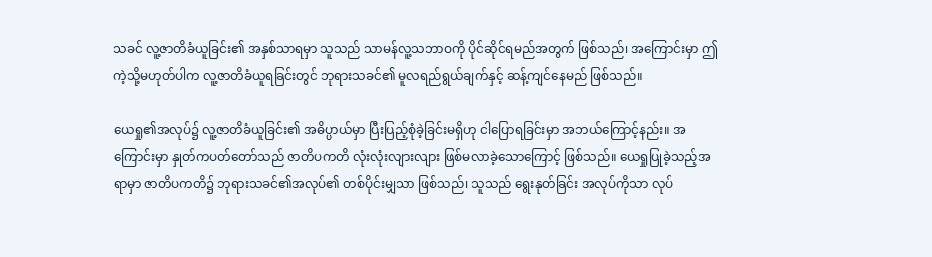သခင် လူ့ဇာတိခံယူခြင်း၏ အနှစ်သာရမှာ သူသည် သာမန်လူ့သဘာဝကို ပိုင်ဆိုင်ရမည်အတွက် ဖြစ်သည်၊ အကြောင်းမှာ ဤကဲ့သို့မဟုတ်ပါက လူ့ဇာတိခံယူရခြင်းတွင် ဘုရားသခင်၏ မူလရည်ရွယ်ချက်နှင့် ဆန့်ကျင်နေမည် ဖြစ်သည်။

ယေရှု၏အလုပ်၌ လူ့ဇာတိခံယူခြင်း၏ အဓိပ္ပာယ်မှာ ပြီးပြည့်စုံခဲ့ခြင်းမရှိဟု ငါပြောရခြင်းမှာ အဘယ်ကြောင့်နည်း။ အကြောင်းမှာ နှုတ်ကပတ်တော်သည် ဇာတိပကတိ လုံးလုံးလျားလျား ဖြစ်မလာခဲ့သောကြောင့် ဖြစ်သည်။ ယေရှုပြုခဲ့သည့်အရာမှာ ဇာတိပကတိ၌ ဘုရားသခင်၏အလုပ်၏ တစ်ပိုင်းမျှသာ ဖြစ်သည်၊ သူသည် ရွေးနုတ်ခြင်း အလုပ်ကိုသာ လုပ်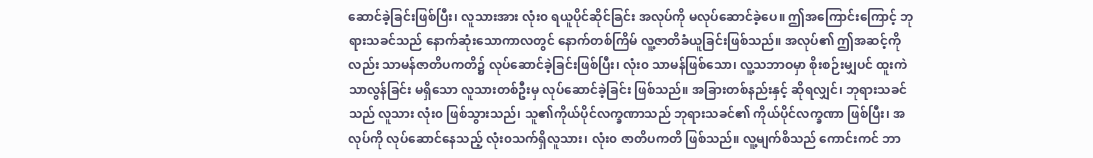ဆောင်ခဲ့ခြင်းဖြစ်ပြီး၊ လူသားအား လုံး၀ ရယူပိုင်ဆိုင်ခြင်း အလုပ်ကို မလုပ်ဆောင်ခဲ့ပေ။ ဤအကြောင်းကြောင့် ဘုရားသခင်သည် နောက်ဆုံးသောကာလတွင် နောက်တစ်ကြိမ် လူ့ဇာတိခံယူခြင်းဖြစ်သည်။ အလုပ်၏ ဤအဆင့်ကိုလည်း သာမန်ဇာတိပကတိ၌ လုပ်ဆောင်ခဲ့ခြင်းဖြစ်ပြီး၊ လုံး၀ သာမန်ဖြစ်သော၊ လူ့သဘာဝမှာ စိုးစဉ်းမျှပင် ထူးကဲသာလွန်ခြင်း မရှိသော လူသားတစ်ဦးမှ လုပ်ဆောင်ခဲ့ခြင်း ဖြစ်သည်။ အခြားတစ်နည်းနှင့် ဆိုရလျှင်၊ ဘုရားသခင်သည် လူသား လုံး၀ ဖြစ်သွားသည်၊ သူ၏ကိုယ်ပိုင်လက္ခဏာသည် ဘုရားသခင်၏ ကိုယ်ပိုင်လက္ခဏာ ဖြစ်ပြီး၊ အလုပ်ကို လုပ်ဆောင်နေသည့် လုံး၀သက်ရှိလူသား၊ လုံး၀ ဇာတိပကတိ ဖြစ်သည်။ လူ့မျက်စိသည် ကောင်းကင် ဘာ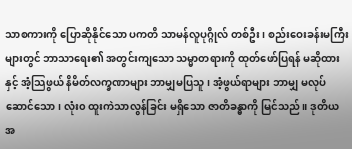သာစကားကို ပြောဆိုနိုင်သော ပကတိ သာမန်လူပုဂ္ဂိုလ် တစ်ဦး၊ စည်းဝေးခန်းမကြီးများတွင် ဘာသာရေး၏ အတွင်းကျသော သမ္မာတရားကို ထုတ်ဖော်ပြရန် မဆိုထားနှင့် အံ့သြဖွယ် နိမိတ်လက္ခဏာများ ဘာမျှမပြသူ၊ အံ့ဖွယ်ရာများ ဘာမျှ မလုပ်ဆောင်သော၊ လုံး၀ ထူးကဲသာလွန်ခြင်း မရှိသော ဇာတိခန္ဓာကို မြင်သည်။ ဒုတိယ အ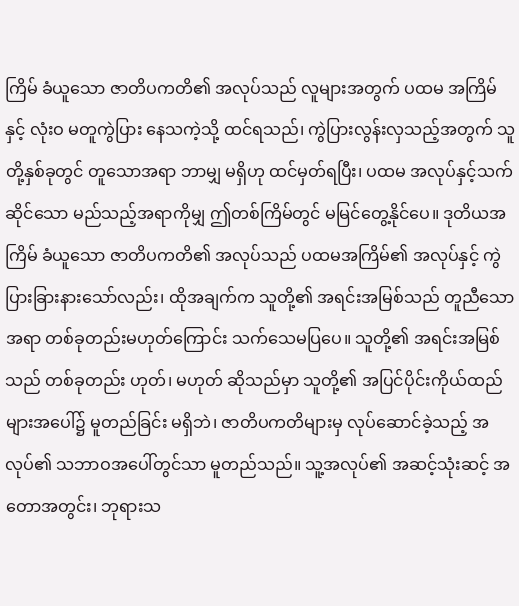ကြိမ် ခံယူသော ဇာတိပကတိ၏ အလုပ်သည် လူများအတွက် ပထမ အကြိမ်နှင့် လုံးဝ မတူကွဲပြား နေသကဲ့သို့ ထင်ရသည်၊ ကွဲပြားလွန်းလှသည့်အတွက် သူတို့နှစ်ခုတွင် တူသောအရာ ဘာမျှ မရှိဟု ထင်မှတ်ရပြီး၊ ပထမ အလုပ်နှင့်သက်ဆိုင်သော မည်သည့်အရာကိုမျှ ဤတစ်ကြိမ်တွင် မမြင်တွေ့နိုင်ပေ။ ဒုတိယအကြိမ် ခံယူသော ဇာတိပကတိ၏ အလုပ်သည် ပထမအကြိမ်၏ အလုပ်နှင့် ကွဲပြားခြားနားသော်လည်း၊ ထိုအချက်က သူတို့၏ အရင်းအမြစ်သည် တူညီသောအရာ တစ်ခုတည်းမဟုတ်ကြောင်း သက်သေမပြပေ။ သူတို့၏ အရင်းအမြစ်သည် တစ်ခုတည်း ဟုတ်၊ မဟုတ် ဆိုသည်မှာ သူတို့၏ အပြင်ပိုင်းကိုယ်ထည်များအပေါ်၌ မူတည်ခြင်း မရှိဘဲ၊ ဇာတိပကတိများမှ လုပ်ဆောင်ခဲ့သည့် အလုပ်၏ သဘာဝအပေါ်တွင်သာ မူတည်သည်။ သူ့အလုပ်၏ အဆင့်သုံးဆင့် အတောအတွင်း၊ ဘုရားသ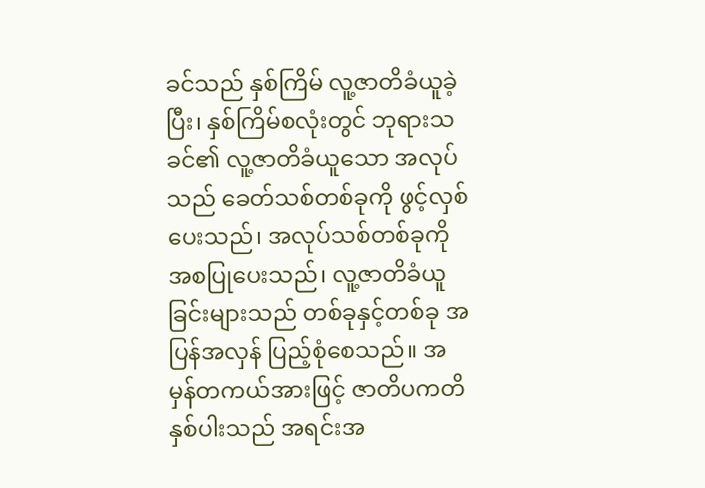ခင်သည် နှစ်ကြိမ် လူ့ဇာတိခံယူခဲ့ပြီး၊ နှစ်ကြိမ်စလုံးတွင် ဘုရားသခင်၏ လူ့ဇာတိခံယူသော အလုပ်သည် ခေတ်သစ်တစ်ခုကို ဖွင့်လှစ်ပေးသည်၊ အလုပ်သစ်တစ်ခုကို အစပြုပေးသည်၊ လူ့ဇာတိခံယူခြင်းများသည် တစ်ခုနှင့်တစ်ခု အပြန်အလှန် ပြည့်စုံစေသည်။ အမှန်တကယ်အားဖြင့် ဇာတိပကတိနှစ်ပါးသည် အရင်းအ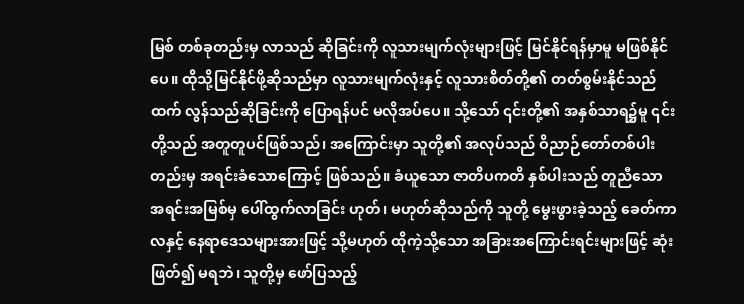မြစ် တစ်ခုတည်းမှ လာသည် ဆိုခြင်းကို လူသားမျက်လုံးများဖြင့် မြင်နိုင်ရန်မှာမူ မဖြစ်နိုင်ပေ။ ထိုသို့မြင်နိုင်ဖို့ဆိုသည်မှာ လူသားမျက်လုံးနှင့် လူသားစိတ်တို့၏ တတ်စွမ်းနိုင်သည်ထက် လွန်သည်ဆိုခြင်းကို ပြောရန်ပင် မလိုအပ်ပေ။ သို့သော် ၎င်းတို့၏ အနှစ်သာရ၌မူ ၎င်းတို့သည် အတူတူပင်ဖြစ်သည်၊ အကြောင်းမှာ သူတို့၏ အလုပ်သည် ဝိညာဉ်တော်တစ်ပါးတည်းမှ အရင်းခံသောကြောင့် ဖြစ်သည်။ ခံယူသော ဇာတိပကတိ နှစ်ပါးသည် တူညီသော အရင်းအမြစ်မှ ပေါ်ထွက်လာခြင်း ဟုတ်၊ မဟုတ်ဆိုသည်ကို သူတို့ မွေးဖွားခဲ့သည့် ခေတ်ကာလနှင့် နေရာဒေသများအားဖြင့် သို့မဟုတ် ထိုကဲ့သို့သော အခြားအကြောင်းရင်းများဖြင့် ဆုံးဖြတ်၍ မရဘဲ၊ သူတို့မှ ဖော်ပြသည့်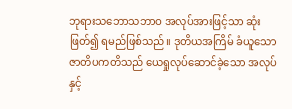ဘုရားသဘောသဘာဝ အလုပ်အားဖြင့်သာ ဆုံးဖြတ်၍ ရမည်ဖြစ်သည်။ ဒုတိယအကြိမ် ခံယူသော ဇာတိပကတိသည် ယေရှုလုပ်ဆောင်ခဲ့သော အလုပ်နှင့်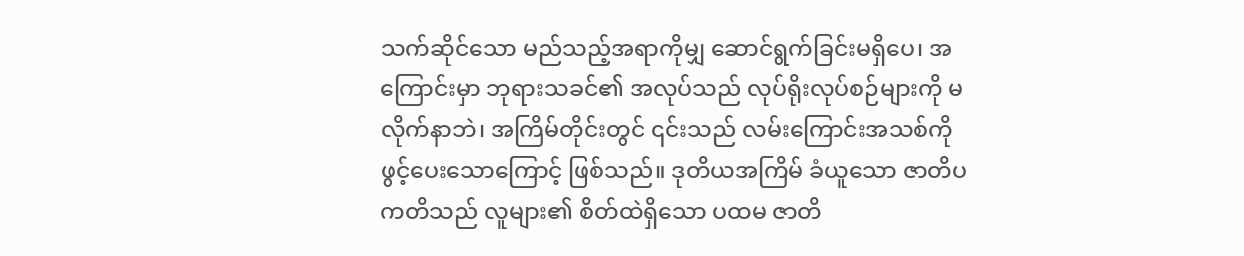သက်ဆိုင်သော မည်သည့်အရာကိုမျှ ဆောင်ရွက်ခြင်းမရှိပေ၊ အကြောင်းမှာ ဘုရားသခင်၏ အလုပ်သည် လုပ်ရိုးလုပ်စဉ်များကို မလိုက်နာဘဲ၊ အကြိမ်တိုင်းတွင် ၎င်းသည် လမ်းကြောင်းအသစ်ကို ဖွင့်ပေးသောကြောင့် ဖြစ်သည်။ ဒုတိယအကြိမ် ခံယူသော ဇာတိပကတိသည် လူများ၏ စိတ်ထဲရှိသော ပထမ ဇာတိ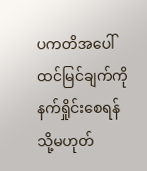ပကတိအပေါ် ထင်မြင်ချက်ကို နက်ရှိုင်းစေရန် သို့မဟုတ်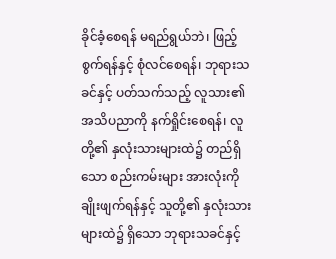ခိုင်ခံ့စေရန် မရည်ရွယ်ဘဲ၊ ဖြည့်စွက်ရန်နှင့် စုံလင်စေရန်၊ ဘုရားသခင်နှင့် ပတ်သက်သည့် လူသား၏ အသိပညာကို နက်ရှိုင်းစေရန်၊ လူတို့၏ နှလုံးသားများထဲ၌ တည်ရှိသော စည်းကမ်းများ အားလုံးကို ချိုးဖျက်ရန်နှင့် သူတို့၏ နှလုံးသားများထဲ၌ ရှိသော ဘုရားသခင်နှင့်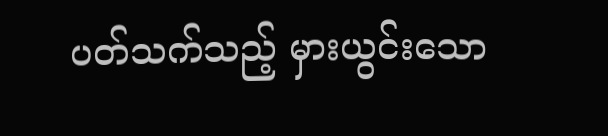ပတ်သက်သည့် မှားယွင်းသော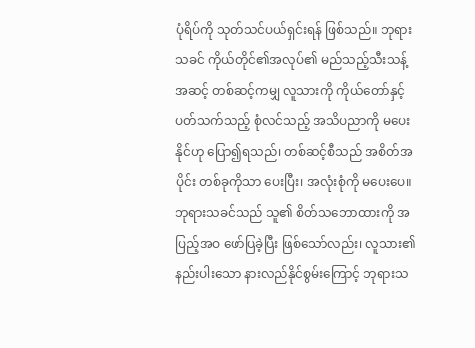ပုံရိပ်ကို သုတ်သင်ပယ်ရှင်းရန် ဖြစ်သည်။ ဘုရားသခင် ကိုယ်တိုင်၏အလုပ်၏ မည်သည့်သီးသန့်အဆင့် တစ်ဆင့်ကမျှ လူသားကို ကိုယ်တော်နှင့်ပတ်သက်သည့် စုံလင်သည့် အသိပညာကို မပေးနိုင်ဟု ပြော၍ရသည်၊ တစ်ဆင့်စီသည် အစိတ်အပိုင်း တစ်ခုကိုသာ ပေးပြီး၊ အလုံးစုံကို မပေးပေ။ ဘုရားသခင်သည် သူ၏ စိတ်သဘောထားကို အပြည့်အဝ ဖော်ပြခဲ့ပြီး ဖြစ်သော်လည်း၊ လူသား၏ နည်းပါးသော နားလည်နိုင်စွမ်းကြောင့် ဘုရားသ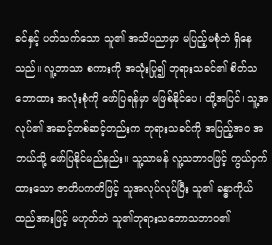ခင်နှင့် ပတ်သက်သော သူ၏ အသိပညာမှာ မပြည့်မစုံဘဲ ရှိနေသည်။ လူ့ဘာသာ စကားကို အသုံးပြု၍ ဘုရားသခင်၏ စိတ်သဘောထား အလုံးစုံကို ဖော်ပြရန်မှာ မဖြစ်နိုင်ပေ၊ ထို့အပြင်၊ သူ့အလုပ်၏ အဆင့်တစ်ဆင့်တည်းက ဘုရားသခင်ကို အပြည့်အဝ အဘယ်သို့ ဖော်ပြနိုင်မည်နည်း။ သူ့သာမန် လူ့သဘာဝဖြင့် ကွယ်ဝှက်ထားသော ဇာတိပကတိဖြင့် သူအလုပ်လုပ်ပြီး သူ၏ ခန္ဓာကိုယ်ထည်အားဖြင့် မဟုတ်ဘဲ သူ၏ဘုရားသဘောသဘာဝ၏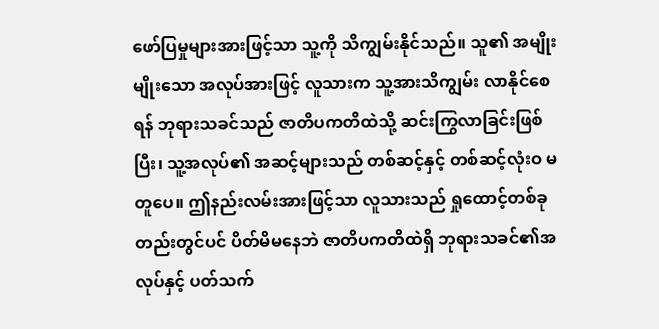ဖော်ပြမှုများအားဖြင့်သာ သူ့ကို သိကျွမ်းနိုင်သည်။ သူ၏ အမျိုးမျိုးသော အလုပ်အားဖြင့် လူသားက သူ့အားသိကျွမ်း လာနိုင်စေရန် ဘုရားသခင်သည် ဇာတိပကတိထဲသို့ ဆင်းကြွလာခြင်းဖြစ်ပြီး၊ သူ့အလုပ်၏ အဆင့်များသည် တစ်ဆင့်နှင့် တစ်ဆင့်လုံးဝ မတူပေ။ ဤနည်းလမ်းအားဖြင့်သာ လူသားသည် ရှုထောင့်တစ်ခုတည်းတွင်ပင် ပိတ်မိမနေဘဲ ဇာတိပကတိထဲရှိ ဘုရားသခင်၏အလုပ်နှင့် ပတ်သက်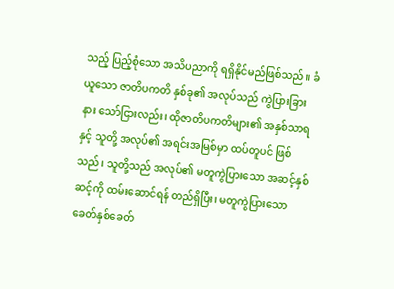သည့် ပြည့်စုံသော အသိပညာကို ရရှိနိုင်မည်ဖြစ်သည်။ ခံယူသော ဇာတိပကတိ နှစ်ခု၏ အလုပ်သည် ကွဲပြားခြားနား သော်ငြားလည်း၊ ထိုဇာတိပကတိများ၏ အနှစ်သာရနှင့် သူတို့ အလုပ်၏ အရင်းအမြစ်မှာ ထပ်တူပင် ဖြစ်သည်၊ သူတို့သည် အလုပ်၏ မတူကွဲပြားသော အဆင့်နှစ်ဆင့်ကို ထမ်းဆောင်ရန် တည်ရှိပြီး၊ မတူကွဲပြားသော ခေတ်နှစ်ခေတ်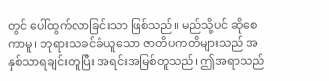တွင် ပေါ်ထွက်လာခြင်းသာ ဖြစ်သည်။ မည်သို့ပင် ဆိုစေကာမူ၊ ဘုရားသခင်ခံယူသော ဇာတိပကတိများသည် အနှစ်သာရချင်းတူပြီး အရင်းအမြစ်တူသည်၊ ဤအရာသည်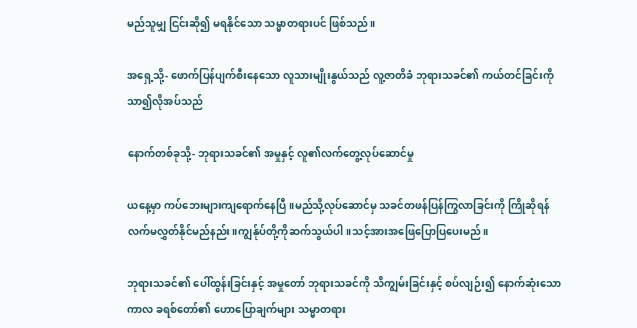မည်သူမျှ ငြင်းဆို၍ မရနိုင်သော သမ္မာတရားပင် ဖြစ်သည်။

အရှေ့သို့- ဖောက်ပြန်ပျက်စီးနေသော လူသားမျိုးနွယ်သည် လူ့ဇာတိခံ ဘုရားသခင်၏ ကယ်တင်ခြင်းကို သာ၍လိုအပ်သည်

နောက်တစ်ခုသို့- ဘုရားသခင်၏ အမှုနှင့် လူ၏လက်တွေ့လုပ်ဆောင်မှု

ယနေ့မှာ ကပ်ဘေးများကျရောက်နေပြီ။မည်သို့လုပ်ဆောင်မှ သခင်တဖန်ပြန်ကြွလာခြင်းကို ကြိုဆိုရန် လက်မလွှတ်နိုင်မည်နည်း။ကျွန်ုပ်တို့ကိုဆက်သွယ်ပါ။သင့်အားအဖြေပြောပြပေးမည်။

ဘုရားသခင်၏ ပေါ်ထွန်းခြင်းနှင့် အမှုတော် ဘုရားသခင်ကို သိကျွမ်းခြင်းနှင့် စပ်လျဉ်း၍ နောက်ဆုံးသော ကာလ ခရစ်တော်၏ ဟောပြောချက်များ သမ္မာတရား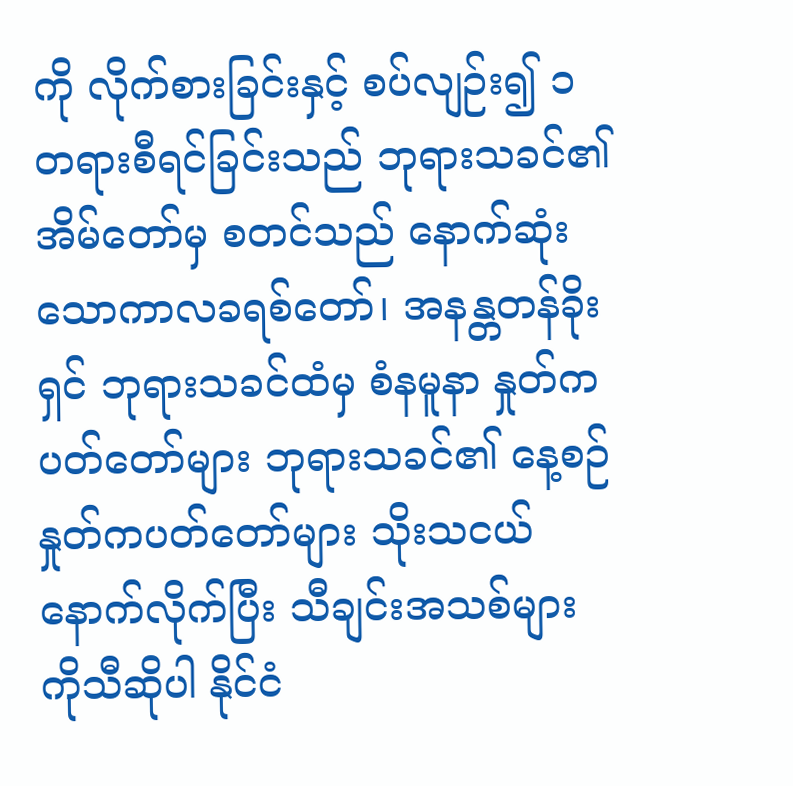ကို လိုက်စားခြင်းနှင့် စပ်လျဉ်း၍ ၁ တရားစီရင်ခြင်းသည် ဘုရားသခင်၏ အိမ်တော်မှ စတင်သည် နောက်ဆုံးသောကာလခရစ်တော်၊ အနန္တတန်ခိုးရှင် ဘုရားသခင်ထံမှ စံနမူနာ နှုတ်ကပတ်တော်များ ဘုရားသခင်၏ နေ့စဉ် နှုတ်ကပတ်တော်များ သိုးသငယ်နောက်လိုက်ပြီး သီချင်းအသစ်များကိုသီဆိုပါ နိုင်ငံ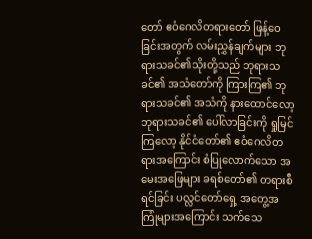တော် ဧဝံဂေလိတရားတော် ဖြန့်ဝေခြင်းအတွက် လမ်းညွှန်ချက်များ ဘုရားသခင်၏သိုးတို့သည် ဘုရားသခင်၏ အသံတော်ကို ကြားကြ၏ ဘုရားသခင်၏ အသံကို နားထောင်လော့ ဘုရားသခင်၏ ပေါ်လာခြင်းကို ရှုမြင်ကြလော့ နိုင်ငံတော်၏ ဧဝံဂေလိတရားအကြောင်း စံပြုလောက်သော အမေးအဖြေများ ခရစ်တော်၏ တရားစီရင်ခြင်း ပလ္လင်တော်ရှေ့ အတွေ့အကြုံများအကြောင်း သက်သေ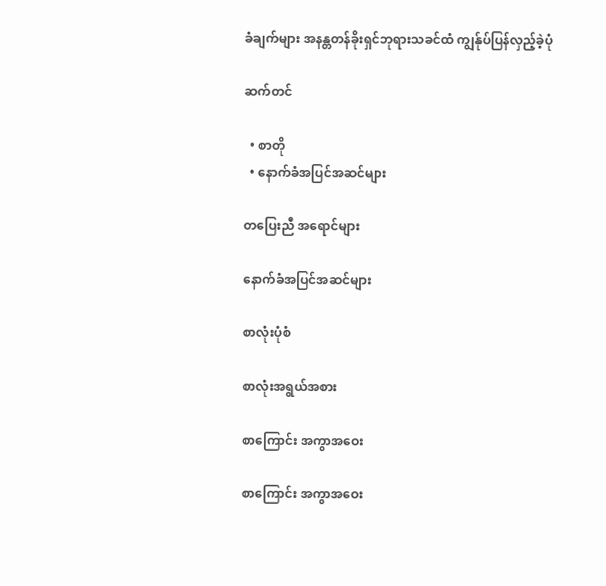ခံချက်များ အနန္တတန်ခိုးရှင်ဘုရားသခင်ထံ ကျွန်ုပ်ပြန်လှည့်ခဲ့ပုံ

ဆက်တင်

  • စာတို
  • နောက်ခံအပြင်အဆင်များ

တပြေးညီ အရောင်များ

နောက်ခံအပြင်အဆင်များ

စာလုံးပုံစံ

စာလုံးအရွယ်အစား

စာကြောင်း အကွာအဝေး

စာကြောင်း အကွာအဝေး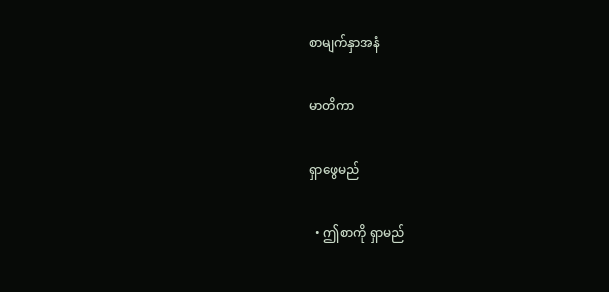စာမျက်နှာအနံ

မာတိကာ

ရှာဖွေမည်

  • ဤစာကို ရှာမည်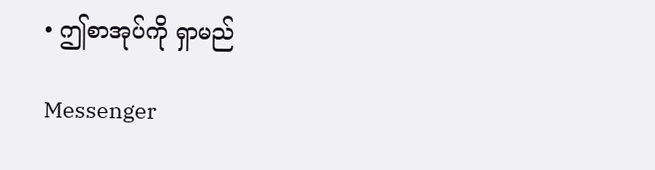• ဤစာအုပ်ကို ရှာမည်

Messenger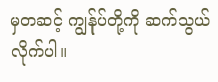မှတဆင့် ကျွန်ုပ်တို့ကို ဆက်သွယ်လိုက်ပါ။